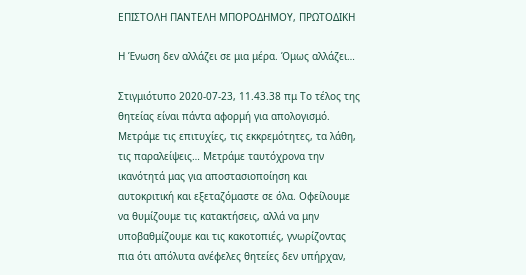ΕΠΙΣΤΟΛΗ ΠΑΝΤΕΛΗ ΜΠΟΡΟΔΗΜΟΥ, ΠΡΩΤΟΔΙΚΗ

Η Ένωση δεν αλλάζει σε μια μέρα. Όμως αλλάζει…

Στιγμιότυπο 2020-07-23, 11.43.38 πμ Το τέλος της θητείας είναι πάντα αφορμή για απολογισμό. Μετράμε τις επιτυχίες, τις εκκρεμότητες, τα λάθη, τις παραλείψεις… Μετράμε ταυτόχρονα την ικανότητά μας για αποστασιοποίηση και αυτοκριτική και εξεταζόμαστε σε όλα. Οφείλουμε να θυμίζουμε τις κατακτήσεις, αλλά να μην υποβαθμίζουμε και τις κακοτοπιές, γνωρίζοντας πια ότι απόλυτα ανέφελες θητείες δεν υπήρχαν,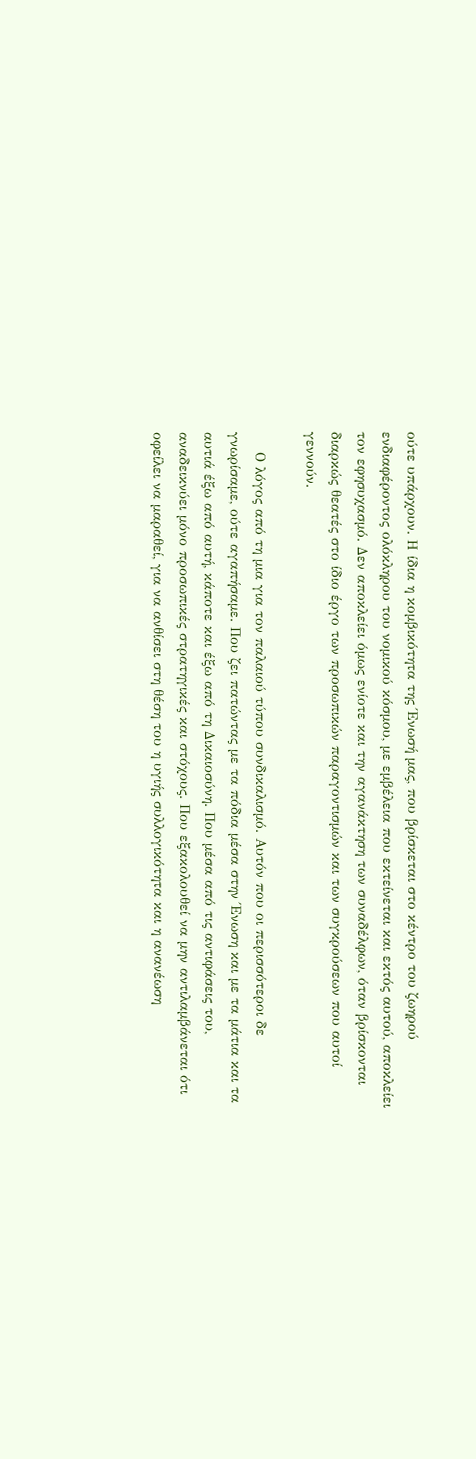ούτε υπάρχουν. Η ίδια η κομβικότητα της Ένωσή μας, που βρίσκεται στο κέντρο του ζωηρού ενδιαφέροντος ολόκληρου του νομικού κόσμου, με εμβέλεια που εκτείνεται και εκτός αυτού, αποκλείει τον εφησυχασμό. Δεν αποκλείει όμως ενίοτε και την αγανάκτηση των συναδέλφων, όταν βρίσκονται διαρκώς θεατές στο ίδιο έργο των προσωπικών παραγοντισμών και των συγκρούσεων που αυτοί γεννούν.

    Ο λόγος από τη μια για τον παλαιού τύπου συνδικαλισμό. Αυτόν που οι περισσότεροι δε γνωρίσαμε, ούτε αγαπήσαμε. Που ζει πατώντας με τα πόδια μέσα στην Ένωση και με τα μάτια και τα αυτιά έξω από αυτή, κάποτε και έξω από τη Δικαιοσύνη. Που μέσα από τις αντιφάσεις του, αναδεικνύει μόνο προσωπικές στρατηγικές και στόχους. Που εξακολουθεί να μην αντιλαμβάνεται ότι οφείλει να μαραθεί, για να ανθίσει στη θέση του η υγιής συλλογικότητα και η ανανέωση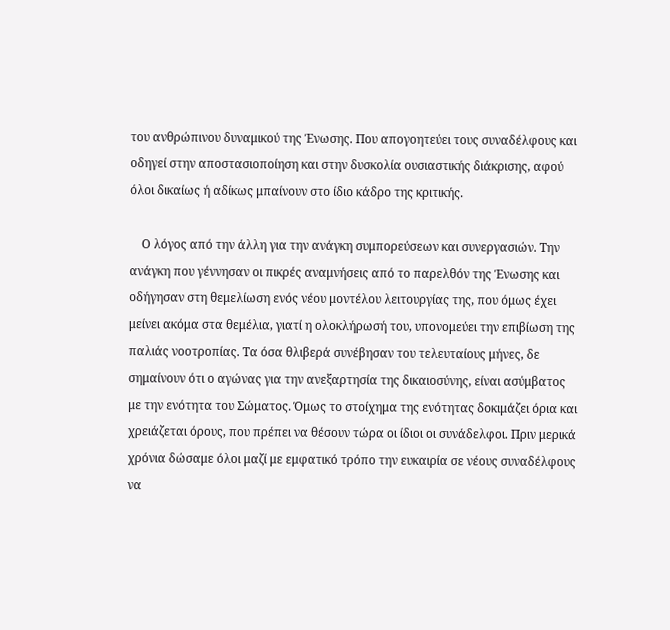του ανθρώπινου δυναμικού της Ένωσης. Που απογοητεύει τους συναδέλφους και οδηγεί στην αποστασιοποίηση και στην δυσκολία ουσιαστικής διάκρισης, αφού όλοι δικαίως ή αδίκως μπαίνουν στο ίδιο κάδρο της κριτικής.

    Ο λόγος από την άλλη για την ανάγκη συμπορεύσεων και συνεργασιών. Την ανάγκη που γέννησαν οι πικρές αναμνήσεις από το παρελθόν της Ένωσης και οδήγησαν στη θεμελίωση ενός νέου μοντέλου λειτουργίας της, που όμως έχει μείνει ακόμα στα θεμέλια, γιατί η ολοκλήρωσή του, υπονομεύει την επιβίωση της παλιάς νοοτροπίας. Τα όσα θλιβερά συνέβησαν του τελευταίους μήνες, δε σημαίνουν ότι ο αγώνας για την ανεξαρτησία της δικαιοσύνης, είναι ασύμβατος με την ενότητα του Σώματος. Όμως το στοίχημα της ενότητας δοκιμάζει όρια και χρειάζεται όρους, που πρέπει να θέσουν τώρα οι ίδιοι οι συνάδελφοι. Πριν μερικά χρόνια δώσαμε όλοι μαζί με εμφατικό τρόπο την ευκαιρία σε νέους συναδέλφους να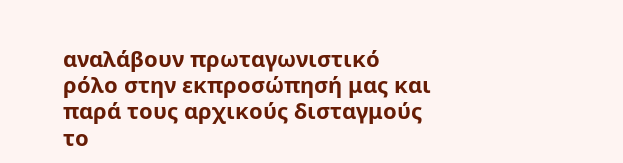αναλάβουν πρωταγωνιστικό ρόλο στην εκπροσώπησή μας και παρά τους αρχικούς δισταγμούς το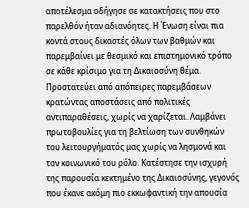αποτέλεσμα οδήγησε σε κατακτήσεις που στο παρελθόν ήταν αδιανόητες. Η Ένωση είναι πια κοντά στους δικαστές όλων των βαθμών και παρεμβαίνει με θεσμικό και επιστημονικό τρόπο σε κάθε κρίσιμο για τη Δικαιοσύνη θέμα. Προστατεύει από απόπειρες παρεμβάσεων κρατώντας αποστάσεις από πολιτικές αντιπαραθέσεις, χωρίς να χαρίζεται. Λαμβάνει πρωτοβουλίες για τη βελτίωση των συνθηκών του λειτουργήματός μας χωρίς να λησμονά και τον κοινωνικό του ρόλο. Κατέστησε την ισχυρή της παρουσία κεκτημένο της Δικαιοσύνης, γεγονός που έκανε ακόμη πιο εκκωφαντική την απουσία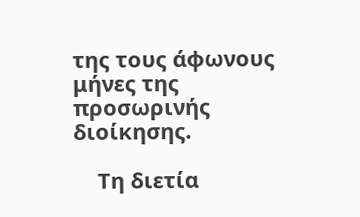της τους άφωνους μήνες της προσωρινής διοίκησης.

    Τη διετία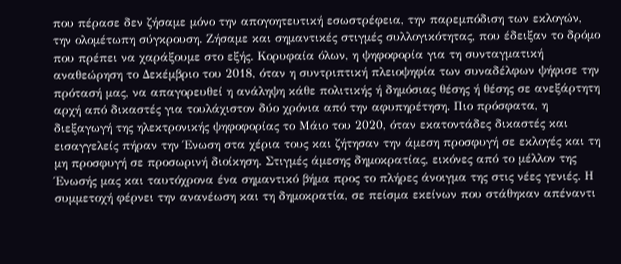που πέρασε δεν ζήσαμε μόνο την απογοητευτική εσωστρέφεια, την παρεμπόδιση των εκλογών, την ολομέτωπη σύγκρουση. Ζήσαμε και σημαντικές στιγμές συλλογικότητας, που έδειξαν το δρόμο που πρέπει να χαράξουμε στο εξής. Κορυφαία όλων, η ψηφοφορία για τη συνταγματική αναθεώρηση το Δεκέμβριο του 2018, όταν η συντριπτική πλειοψηφία των συναδέλφων ψήφισε την πρότασή μας, να απαγορευθεί η ανάληψη κάθε πολιτικής ή δημόσιας θέσης ή θέσης σε ανεξάρτητη αρχή από δικαστές για τουλάχιστον δύο χρόνια από την αφυπηρέτηση. Πιο πρόσφατα, η διεξαγωγή της ηλεκτρονικής ψηφοφορίας το Μάιο του 2020, όταν εκατοντάδες δικαστές και εισαγγελείς πήραν την Ένωση στα χέρια τους και ζήτησαν την άμεση προσφυγή σε εκλογές και τη μη προσφυγή σε προσωρινή διοίκηση. Στιγμές άμεσης δημοκρατίας, εικόνες από το μέλλον της Ένωσής μας και ταυτόχρονα ένα σημαντικό βήμα προς το πλήρες άνοιγμα της στις νέες γενιές. Η συμμετοχή φέρνει την ανανέωση και τη δημοκρατία, σε πείσμα εκείνων που στάθηκαν απέναντι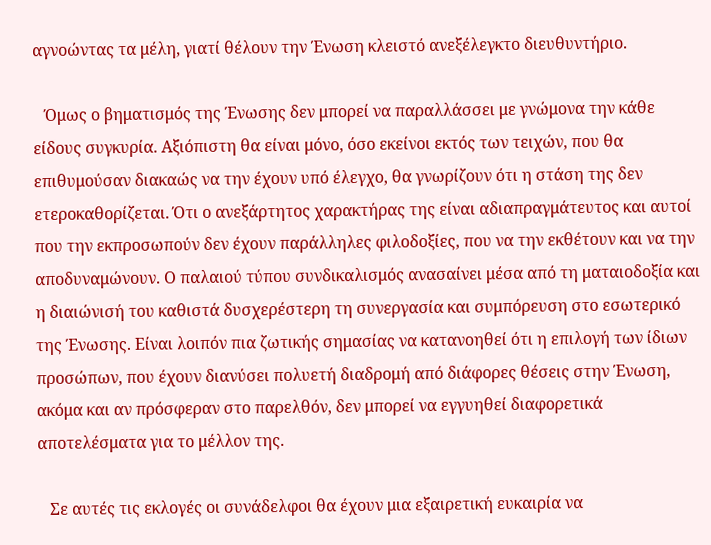αγνοώντας τα μέλη, γιατί θέλουν την Ένωση κλειστό ανεξέλεγκτο διευθυντήριο.

   Όμως ο βηματισμός της Ένωσης δεν μπορεί να παραλλάσσει με γνώμονα την κάθε είδους συγκυρία. Αξιόπιστη θα είναι μόνο, όσο εκείνοι εκτός των τειχών, που θα επιθυμούσαν διακαώς να την έχουν υπό έλεγχο, θα γνωρίζουν ότι η στάση της δεν ετεροκαθορίζεται. Ότι ο ανεξάρτητος χαρακτήρας της είναι αδιαπραγμάτευτος και αυτοί που την εκπροσωπούν δεν έχουν παράλληλες φιλοδοξίες, που να την εκθέτουν και να την αποδυναμώνουν. Ο παλαιού τύπου συνδικαλισμός ανασαίνει μέσα από τη ματαιοδοξία και η διαιώνισή του καθιστά δυσχερέστερη τη συνεργασία και συμπόρευση στο εσωτερικό της Ένωσης. Είναι λοιπόν πια ζωτικής σημασίας να κατανοηθεί ότι η επιλογή των ίδιων προσώπων, που έχουν διανύσει πολυετή διαδρομή από διάφορες θέσεις στην Ένωση, ακόμα και αν πρόσφεραν στο παρελθόν, δεν μπορεί να εγγυηθεί διαφορετικά αποτελέσματα για το μέλλον της.

   Σε αυτές τις εκλογές οι συνάδελφοι θα έχουν μια εξαιρετική ευκαιρία να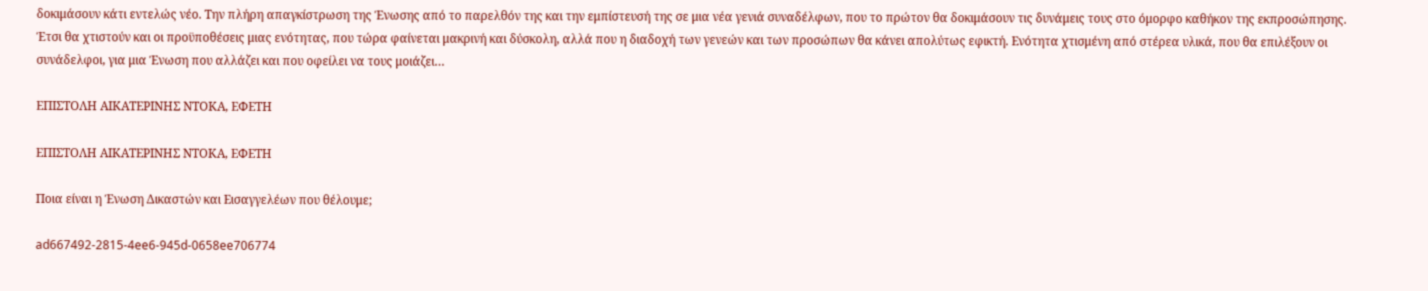δοκιμάσουν κάτι εντελώς νέο. Την πλήρη απαγκίστρωση της Ένωσης από το παρελθόν της και την εμπίστευσή της σε μια νέα γενιά συναδέλφων, που το πρώτον θα δοκιμάσουν τις δυνάμεις τους στο όμορφο καθήκον της εκπροσώπησης. Έτσι θα χτιστούν και οι προϋποθέσεις μιας ενότητας, που τώρα φαίνεται μακρινή και δύσκολη, αλλά που η διαδοχή των γενεών και των προσώπων θα κάνει απολύτως εφικτή. Ενότητα χτισμένη από στέρεα υλικά, που θα επιλέξουν οι συνάδελφοι, για μια Ένωση που αλλάζει και που οφείλει να τους μοιάζει…

ΕΠΙΣΤΟΛΗ ΑΙΚΑΤΕΡΙΝΗΣ ΝΤΟΚΑ, ΕΦΕΤΗ

ΕΠΙΣΤΟΛΗ ΑΙΚΑΤΕΡΙΝΗΣ ΝΤΟΚΑ, ΕΦΕΤΗ

Ποια είναι η Ένωση Δικαστών και Εισαγγελέων που θέλουμε;

ad667492-2815-4ee6-945d-0658ee706774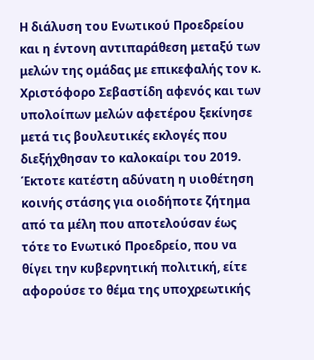Η διάλυση του Ενωτικού Προεδρείου και η έντονη αντιπαράθεση μεταξύ των μελών της ομάδας με επικεφαλής τον κ. Χριστόφορο Σεβαστίδη αφενός και των υπολοίπων μελών αφετέρου ξεκίνησε μετά τις βουλευτικές εκλογές που διεξήχθησαν το καλοκαίρι του 2019. Έκτοτε κατέστη αδύνατη η υιοθέτηση κοινής στάσης για οιοδήποτε ζήτημα από τα μέλη που αποτελούσαν έως τότε το Ενωτικό Προεδρείο, που να θίγει την κυβερνητική πολιτική, είτε αφορούσε το θέμα της υποχρεωτικής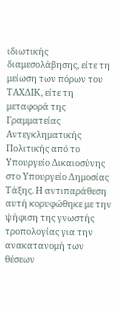ιδιωτικής διαμεσολάβησης, είτε τη μείωση των πόρων του ΤΑΧΔΙΚ, είτε τη μεταφορά της Γραμματείας Αντεγκληματικής Πολιτικής από το Υπουργείο Δικαιοσύνης στο Υπουργείο Δημοσίας Τάξης. Η αντιπαράθεση αυτή κορυφώθηκε με την ψήφιση της γνωστής τροπολογίας για την ανακατανομή των θέσεων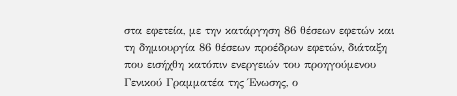στα εφετεία, με την κατάργηση 86 θέσεων εφετών και τη δημιουργία 86 θέσεων προέδρων εφετών, διάταξη που εισήχθη κατόπιν ενεργειών του προηγούμενου Γενικού Γραμματέα της Ένωσης, ο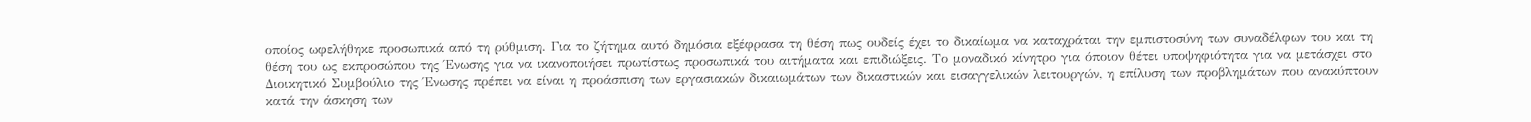οποίος ωφελήθηκε προσωπικά από τη ρύθμιση. Για το ζήτημα αυτό δημόσια εξέφρασα τη θέση πως ουδείς έχει το δικαίωμα να καταχράται την εμπιστοσύνη των συναδέλφων του και τη θέση του ως εκπροσώπου της Ένωσης για να ικανοποιήσει πρωτίστως προσωπικά του αιτήματα και επιδιώξεις. Το μοναδικό κίνητρο για όποιον θέτει υποψηφιότητα για να μετάσχει στο Διοικητικό Συμβούλιο της Ένωσης πρέπει να είναι η προάσπιση των εργασιακών δικαιωμάτων των δικαστικών και εισαγγελικών λειτουργών, η επίλυση των προβλημάτων που ανακύπτουν κατά την άσκηση των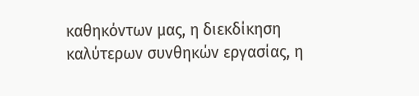καθηκόντων μας, η διεκδίκηση καλύτερων συνθηκών εργασίας, η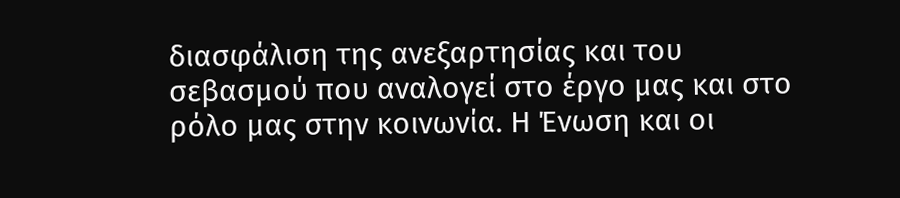διασφάλιση της ανεξαρτησίας και του σεβασμού που αναλογεί στο έργο μας και στο ρόλο μας στην κοινωνία. Η Ένωση και οι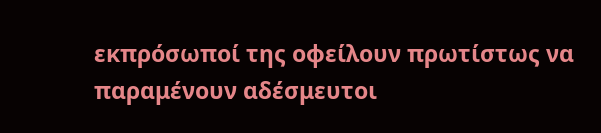εκπρόσωποί της οφείλουν πρωτίστως να παραμένουν αδέσμευτοι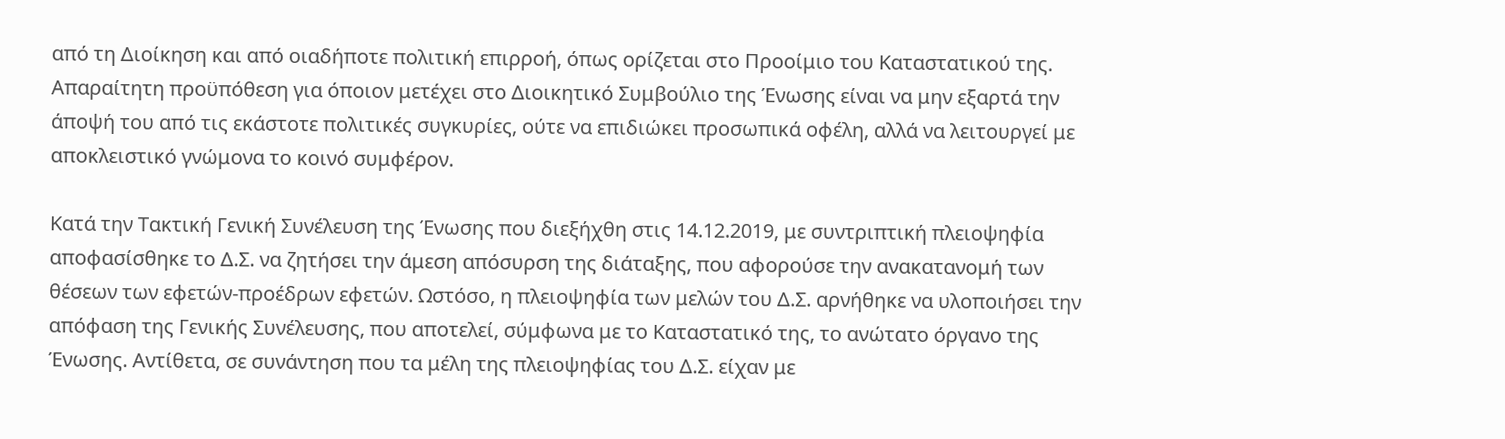από τη Διοίκηση και από οιαδήποτε πολιτική επιρροή, όπως ορίζεται στο Προοίμιο του Καταστατικού της. Απαραίτητη προϋπόθεση για όποιον μετέχει στο Διοικητικό Συμβούλιο της Ένωσης είναι να μην εξαρτά την άποψή του από τις εκάστοτε πολιτικές συγκυρίες, ούτε να επιδιώκει προσωπικά οφέλη, αλλά να λειτουργεί με αποκλειστικό γνώμονα το κοινό συμφέρον.

Κατά την Τακτική Γενική Συνέλευση της Ένωσης που διεξήχθη στις 14.12.2019, με συντριπτική πλειοψηφία αποφασίσθηκε το Δ.Σ. να ζητήσει την άμεση απόσυρση της διάταξης, που αφορούσε την ανακατανομή των θέσεων των εφετών-προέδρων εφετών. Ωστόσο, η πλειοψηφία των μελών του Δ.Σ. αρνήθηκε να υλοποιήσει την απόφαση της Γενικής Συνέλευσης, που αποτελεί, σύμφωνα με το Καταστατικό της, το ανώτατο όργανο της Ένωσης. Αντίθετα, σε συνάντηση που τα μέλη της πλειοψηφίας του Δ.Σ. είχαν με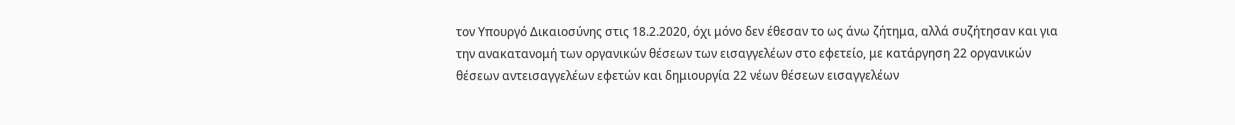τον Υπουργό Δικαιοσύνης στις 18.2.2020, όχι μόνο δεν έθεσαν το ως άνω ζήτημα, αλλά συζήτησαν και για την ανακατανομή των οργανικών θέσεων των εισαγγελέων στο εφετείο, με κατάργηση 22 οργανικών θέσεων αντεισαγγελέων εφετών και δημιουργία 22 νέων θέσεων εισαγγελέων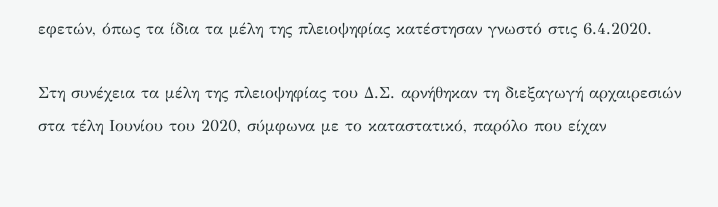εφετών, όπως τα ίδια τα μέλη της πλειοψηφίας κατέστησαν γνωστό στις 6.4.2020.

Στη συνέχεια τα μέλη της πλειοψηφίας του Δ.Σ. αρνήθηκαν τη διεξαγωγή αρχαιρεσιών στα τέλη Ιουνίου του 2020, σύμφωνα με το καταστατικό, παρόλο που είχαν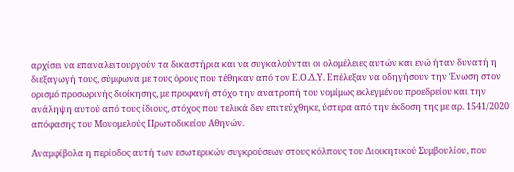αρχίσει να επαναλειτουργούν τα δικαστήρια και να συγκαλούνται οι ολομέλειες αυτών και ενώ ήταν δυνατή η διεξαγωγή τους, σύμφωνα με τους όρους που τέθηκαν από τον Ε.Ο.Δ.Υ. Επέλεξαν να οδηγήσουν την Ένωση στον ορισμό προσωρινής διοίκησης, με προφανή στόχο την ανατροπή του νομίμως εκλεγμένου προεδρείου και την ανάληψη αυτού από τους ίδιους, στόχος που τελικά δεν επιτεύχθηκε, ύστερα από την έκδοση της με αρ. 1541/2020 απόφασης του Μονομελούς Πρωτοδικείου Αθηνών.

Αναμφίβολα η περίοδος αυτή των εσωτερικών συγκρούσεων στους κόλπους του Διοικητικού Συμβουλίου, που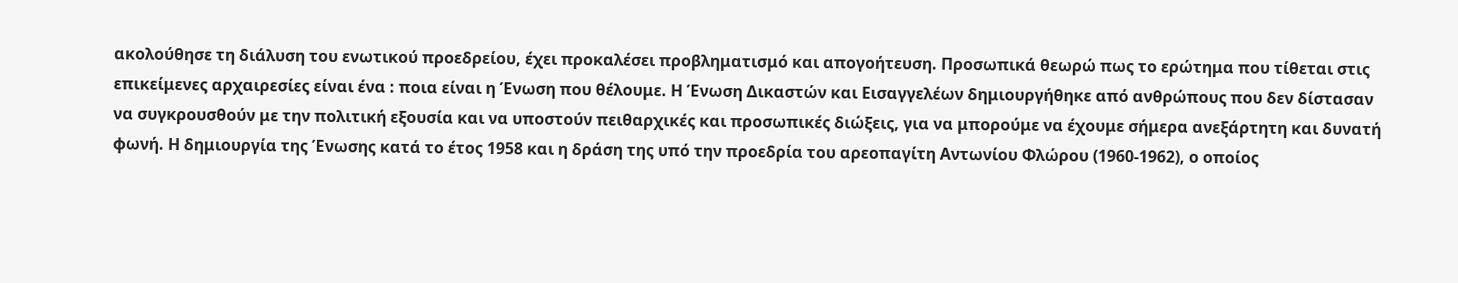ακολούθησε τη διάλυση του ενωτικού προεδρείου, έχει προκαλέσει προβληματισμό και απογοήτευση. Προσωπικά θεωρώ πως το ερώτημα που τίθεται στις επικείμενες αρχαιρεσίες είναι ένα : ποια είναι η Ένωση που θέλουμε. Η Ένωση Δικαστών και Εισαγγελέων δημιουργήθηκε από ανθρώπους που δεν δίστασαν να συγκρουσθούν με την πολιτική εξουσία και να υποστούν πειθαρχικές και προσωπικές διώξεις, για να μπορούμε να έχουμε σήμερα ανεξάρτητη και δυνατή φωνή. Η δημιουργία της Ένωσης κατά το έτος 1958 και η δράση της υπό την προεδρία του αρεοπαγίτη Αντωνίου Φλώρου (1960-1962), ο οποίος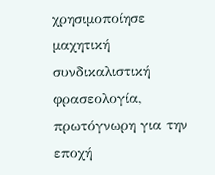χρησιμοποίησε μαχητική συνδικαλιστική φρασεολογία, πρωτόγνωρη για την εποχή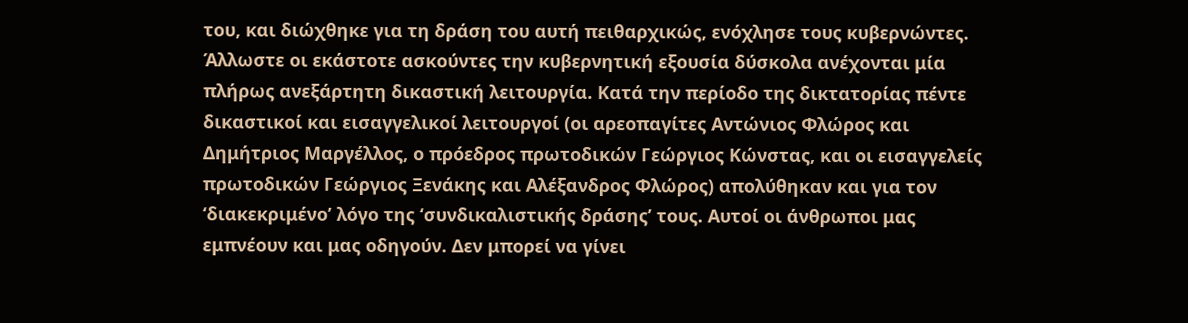του, και διώχθηκε για τη δράση του αυτή πειθαρχικώς, ενόχλησε τους κυβερνώντες. Άλλωστε οι εκάστοτε ασκούντες την κυβερνητική εξουσία δύσκολα ανέχονται μία πλήρως ανεξάρτητη δικαστική λειτουργία. Κατά την περίοδο της δικτατορίας πέντε δικαστικοί και εισαγγελικοί λειτουργοί (οι αρεοπαγίτες Αντώνιος Φλώρος και Δημήτριος Μαργέλλος, ο πρόεδρος πρωτοδικών Γεώργιος Κώνστας, και οι εισαγγελείς πρωτοδικών Γεώργιος Ξενάκης και Αλέξανδρος Φλώρος) απολύθηκαν και για τον ‘διακεκριμένο’ λόγο της ‘συνδικαλιστικής δράσης’ τους. Αυτοί οι άνθρωποι μας εμπνέουν και μας οδηγούν. Δεν μπορεί να γίνει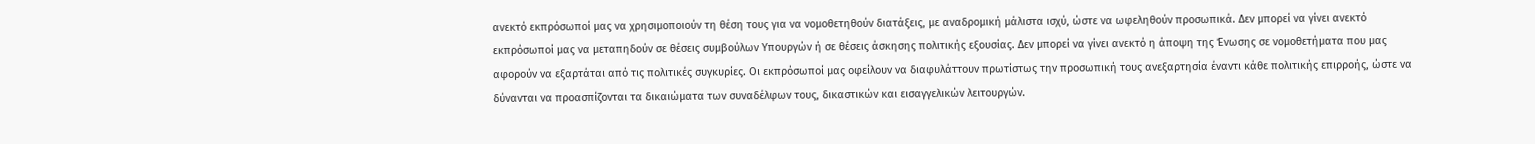ανεκτό εκπρόσωποί μας να χρησιμοποιούν τη θέση τους για να νομοθετηθούν διατάξεις, με αναδρομική μάλιστα ισχύ, ώστε να ωφεληθούν προσωπικά. Δεν μπορεί να γίνει ανεκτό εκπρόσωποί μας να μεταπηδούν σε θέσεις συμβούλων Υπουργών ή σε θέσεις άσκησης πολιτικής εξουσίας. Δεν μπορεί να γίνει ανεκτό η άποψη της Ένωσης σε νομοθετήματα που μας αφορούν να εξαρτάται από τις πολιτικές συγκυρίες. Οι εκπρόσωποί μας οφείλουν να διαφυλάττουν πρωτίστως την προσωπική τους ανεξαρτησία έναντι κάθε πολιτικής επιρροής, ώστε να δύνανται να προασπίζονται τα δικαιώματα των συναδέλφων τους, δικαστικών και εισαγγελικών λειτουργών.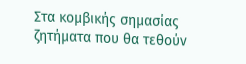Στα κομβικής σημασίας ζητήματα που θα τεθούν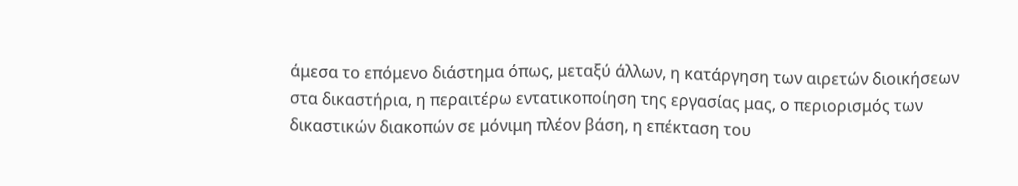άμεσα το επόμενο διάστημα όπως, μεταξύ άλλων, η κατάργηση των αιρετών διοικήσεων στα δικαστήρια, η περαιτέρω εντατικοποίηση της εργασίας μας, ο περιορισμός των δικαστικών διακοπών σε μόνιμη πλέον βάση, η επέκταση του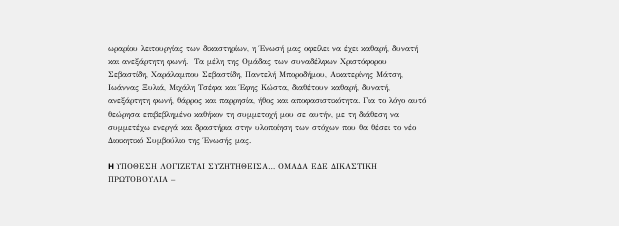ωραρίου λειτουργίας των δικαστηρίων, η Ένωσή μας οφείλει να έχει καθαρή, δυνατή και ανεξάρτητη φωνή.  Τα μέλη της Ομάδας των συναδέλφων Χριστόφορου Σεβαστίδη, Χαράλαμπου Σεβαστίδη, Παντελή Μποροδήμου, Αικατερίνης Μάτση, Ιωάννας Ξυλιά, Μιχάλη Τσέφα και Έφης Κώστα, διαθέτουν καθαρή, δυνατή, ανεξάρτητη φωνή, θάρρος και παρρησία, ήθος και αποφασιστικότητα. Για το λόγο αυτό θεώρησα επιβεβλημένο καθήκον τη συμμετοχή μου σε αυτήν, με τη διάθεση να συμμετέχω ενεργά και δραστήρια στην υλοποίηση των στόχων που θα θέσει το νέο Διοικητικό Συμβούλιο της Ένωσής μας.

H ΥΠΟΘΕΣΗ ΛΟΓΙΖΕΤΑΙ ΣΥΖΗΤΗΘΕΙΣΑ… ΟΜΑΔΑ ΕΔΕ ΔΙΚΑΣΤΙΚΗ ΠΡΩΤΟΒΟΥΛΙΑ –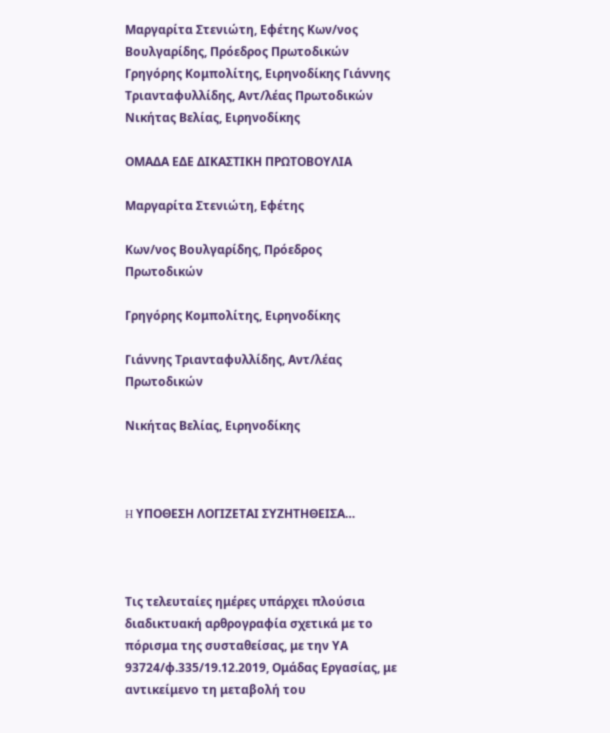Μαργαρίτα Στενιώτη, Εφέτης Κων/νος Βουλγαρίδης, Πρόεδρος Πρωτοδικών Γρηγόρης Κομπολίτης, Ειρηνοδίκης Γιάννης Τριανταφυλλίδης, Αντ/λέας Πρωτοδικών Νικήτας Βελίας, Ειρηνοδίκης

ΟΜΑΔΑ ΕΔΕ ΔΙΚΑΣΤΙΚΗ ΠΡΩΤΟΒΟΥΛΙΑ

Μαργαρίτα Στενιώτη, Εφέτης

Κων/νος Βουλγαρίδης, Πρόεδρος Πρωτοδικών

Γρηγόρης Κομπολίτης, Ειρηνοδίκης

Γιάννης Τριανταφυλλίδης, Αντ/λέας Πρωτοδικών

Νικήτας Βελίας, Ειρηνοδίκης



H ΥΠΟΘΕΣΗ ΛΟΓΙΖΕΤΑΙ ΣΥΖΗΤΗΘΕΙΣΑ…



Τις τελευταίες ημέρες υπάρχει πλούσια διαδικτυακή αρθρογραφία σχετικά με το πόρισμα της συσταθείσας, με την ΥΑ 93724/φ.335/19.12.2019, Ομάδας Εργασίας, με αντικείμενο τη μεταβολή του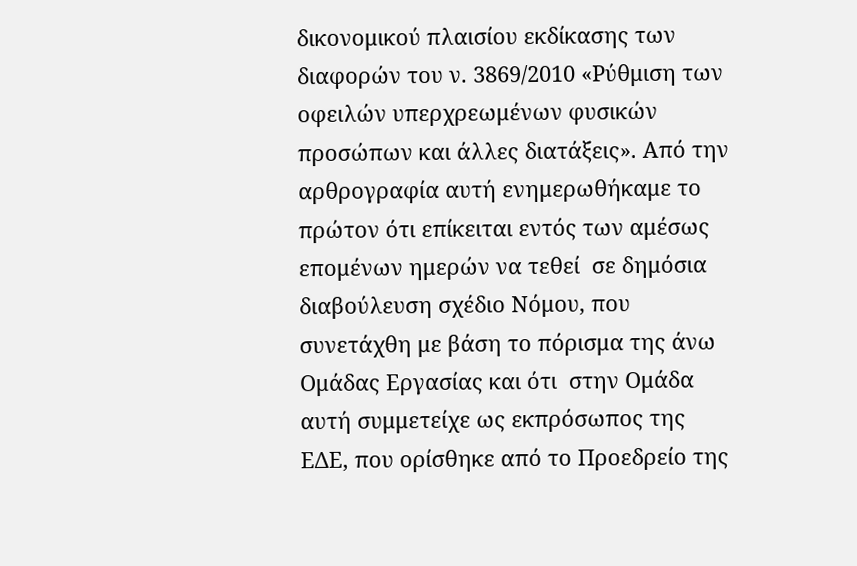δικονομικού πλαισίου εκδίκασης των διαφορών του ν. 3869/2010 «Ρύθμιση των οφειλών υπερχρεωμένων φυσικών προσώπων και άλλες διατάξεις». Από την αρθρογραφία αυτή ενημερωθήκαμε το πρώτον ότι επίκειται εντός των αμέσως επομένων ημερών να τεθεί  σε δημόσια διαβούλευση σχέδιο Νόμου, που συνετάχθη με βάση το πόρισμα της άνω Ομάδας Εργασίας και ότι  στην Ομάδα αυτή συμμετείχε ως εκπρόσωπος της ΕΔΕ, που ορίσθηκε από το Προεδρείο της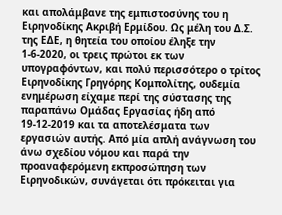και απολάμβανε της εμπιστοσύνης του η Ειρηνοδίκης Ακριβή Ερμίδου. Ως μέλη του Δ.Σ. της ΕΔΕ, η θητεία του οποίου έληξε την 1-6-2020, οι τρεις πρώτοι εκ των υπογραφόντων, και πολύ περισσότερο ο τρίτος Ειρηνοδίκης Γρηγόρης Κομπολίτης, ουδεμία ενημέρωση είχαμε περί της σύστασης της παραπάνω Ομάδας Εργασίας ήδη από 19-12-2019 και τα αποτελέσματα των εργασιών αυτής. Από μία απλή ανάγνωση του άνω σχεδίου νόμου και παρά την προαναφερόμενη εκπροσώπηση των Ειρηνοδικών, συνάγεται ότι πρόκειται για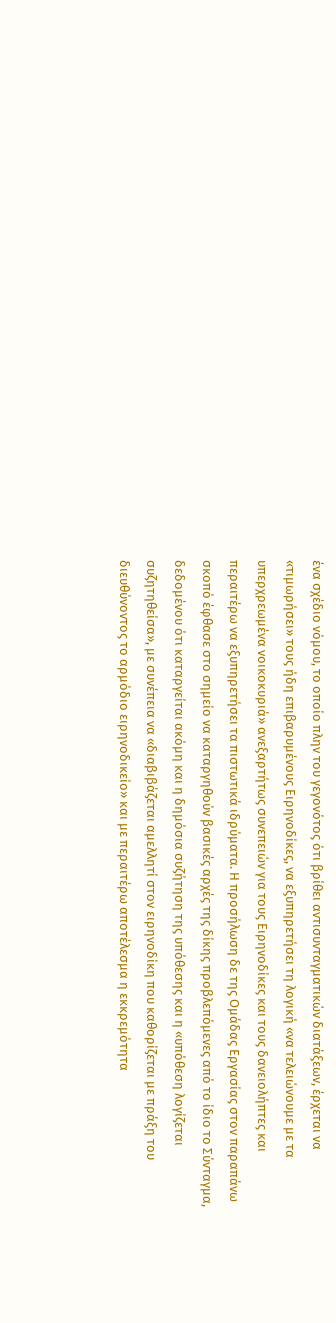ένα σχέδιο νόμου, το οποίο πλην του γεγονότος ότι βρίθει αντισυνταγματικών διατάξεων, έρχεται να «τιμωρήσει» τους ήδη επιβαρυμένους Ειρηνοδίκες, να εξυπηρετήσει τη λογική «να τελειώνουμε με τα υπερχρεωμένα νοικοκυριά» ανεξαρτήτως συνεπειών για τους Ειρηνοδίκες και τους δανειολήπτες και περαιτέρω να εξυπηρετήσει τα πιστωτικά ιδρύματα. Η προσήλωση δε της Ομάδας Εργασίας στον παραπάνω σκοπό έφθασε στο σημείο να καταργηθούν βασικές αρχές της δίκης προβλεπόμενες από το ίδιο το Σύνταγμα, δεδομένου ότι καταργείται ακόμη και η δημόσια συζήτηση της υπόθεσης και η «υπόθεση λογίζεται συζητηθείσα», με συνέπεια να «διαβιβάζεται αμελλητί στον ειρηνοδίκη που καθορίζεται με πράξη του διευθύνοντος το αρμόδιο ειρηνοδικείο» και με περαιτέρω αποτέλεσμα η εκκρεμότητα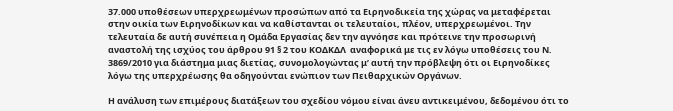37.000 υποθέσεων υπερχρεωμένων προσώπων από τα Ειρηνοδικεία της χώρας να μεταφέρεται στην οικία των Ειρηνοδίκων και να καθίστανται οι τελευταίοι, πλέον, υπερχρεωμένοι. Την τελευταία δε αυτή συνέπεια η Ομάδα Εργασίας δεν την αγνόησε και πρότεινε την προσωρινή αναστολή της ισχύος του άρθρου 91 § 2 του ΚΟΔΚΔΛ  αναφορικά με τις εν λόγω υποθέσεις του Ν. 3869/2010 για διάστημα μιας διετίας, συνομολογώντας μ’ αυτή την πρόβλεψη ότι οι Ειρηνοδίκες λόγω της υπερχρέωσης θα οδηγούνται ενώπιον των Πειθαρχικών Οργάνων.

Η ανάλυση των επιμέρους διατάξεων του σχεδίου νόμου είναι άνευ αντικειμένου, δεδομένου ότι το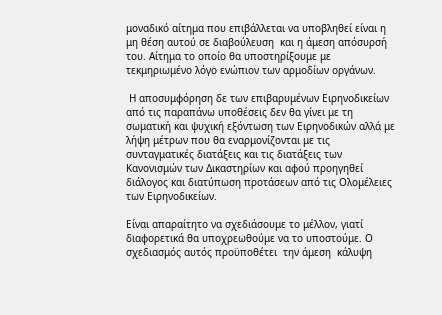μοναδικό αίτημα που επιβάλλεται να υποβληθεί είναι η μη θέση αυτού σε διαβούλευση  και η άμεση απόσυρσή του. Αίτημα το οποίο θα υποστηρίξουμε με τεκμηριωμένο λόγο ενώπιον των αρμοδίων οργάνων.

 Η αποσυμφόρηση δε των επιβαρυμένων Ειρηνοδικείων από τις παραπάνω υποθέσεις δεν θα γίνει με τη σωματική και ψυχική εξόντωση των Ειρηνοδικών αλλά με λήψη μέτρων που θα εναρμονίζονται με τις συνταγματικές διατάξεις και τις διατάξεις των Κανονισμών των Δικαστηρίων και αφού προηγηθεί διάλογος και διατύπωση προτάσεων από τις Ολομέλειες των Ειρηνοδικείων.

Είναι απαραίτητο να σχεδιάσουμε το μέλλον, γιατί διαφορετικά θα υποχρεωθούμε να το υποστούμε. Ο σχεδιασμός αυτός προϋποθέτει  την άμεση  κάλυψη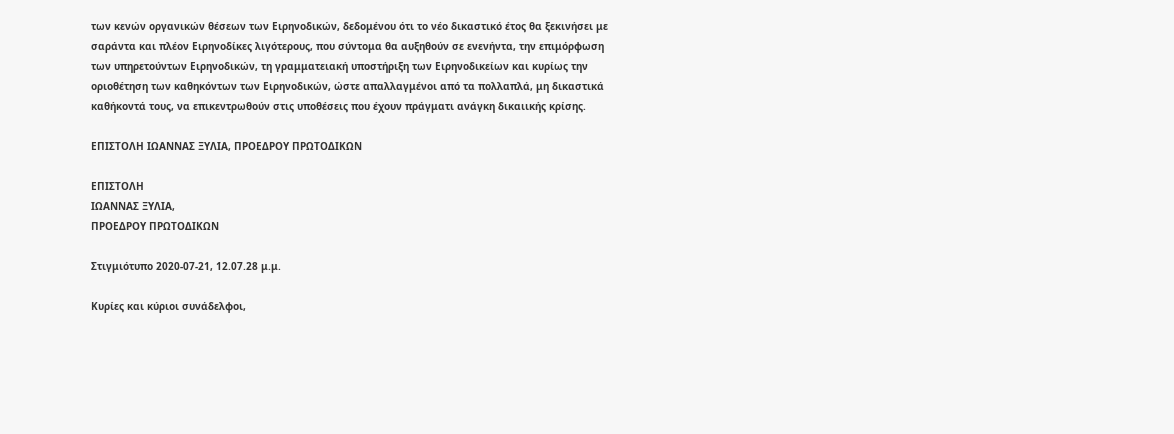των κενών οργανικών θέσεων των Ειρηνοδικών, δεδομένου ότι το νέο δικαστικό έτος θα ξεκινήσει με σαράντα και πλέον Ειρηνοδίκες λιγότερους, που σύντομα θα αυξηθούν σε ενενήντα, την επιμόρφωση των υπηρετούντων Ειρηνοδικών, τη γραμματειακή υποστήριξη των Ειρηνοδικείων και κυρίως την οριοθέτηση των καθηκόντων των Ειρηνοδικών, ώστε απαλλαγμένοι από τα πολλαπλά, μη δικαστικά καθήκοντά τους, να επικεντρωθούν στις υποθέσεις που έχουν πράγματι ανάγκη δικαιικής κρίσης.

ΕΠΙΣΤΟΛΗ ΙΩΑΝΝΑΣ ΞΥΛΙΑ, ΠΡΟΕΔΡΟΥ ΠΡΩΤΟΔΙΚΩΝ

ΕΠΙΣΤΟΛΗ
ΙΩΑΝΝΑΣ ΞΥΛΙΑ,
ΠΡΟΕΔΡΟΥ ΠΡΩΤΟΔΙΚΩΝ

Στιγμιότυπο 2020-07-21, 12.07.28 μ.μ.

Κυρίες και κύριοι συνάδελφοι,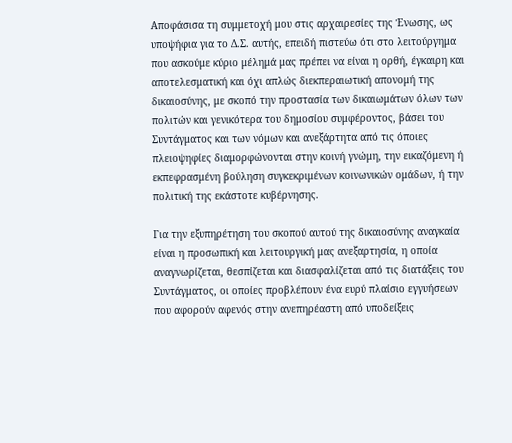Αποφάσισα τη συμμετοχή μου στις αρχαιρεσίες της Ένωσης, ως υποψήφια για το Δ.Σ. αυτής, επειδή πιστεύω ότι στο λειτούργημα που ασκούμε κύριο μέλημά μας πρέπει να είναι η ορθή, έγκαιρη και αποτελεσματική και όχι απλώς διεκπεραιωτική απονομή της δικαιοσύνης, με σκοπό την προστασία των δικαιωμάτων όλων των πολιτών και γενικότερα του δημοσίου συμφέροντος, βάσει του Συντάγματος και των νόμων και ανεξάρτητα από τις όποιες πλειοψηφίες διαμορφώνονται στην κοινή γνώμη, την εικαζόμενη ή εκπεφρασμένη βούληση συγκεκριμένων κοινωνικών ομάδων, ή την πολιτική της εκάστοτε κυβέρνησης.

Για την εξυπηρέτηση του σκοπού αυτού της δικαιοσύνης αναγκαία είναι η προσωπική και λειτουργική μας ανεξαρτησία, η οποία αναγνωρίζεται, θεσπίζεται και διασφαλίζεται από τις διατάξεις του Συντάγματος, οι οποίες προβλέπουν ένα ευρύ πλαίσιο εγγυήσεων που αφορούν αφενός στην ανεπηρέαστη από υποδείξεις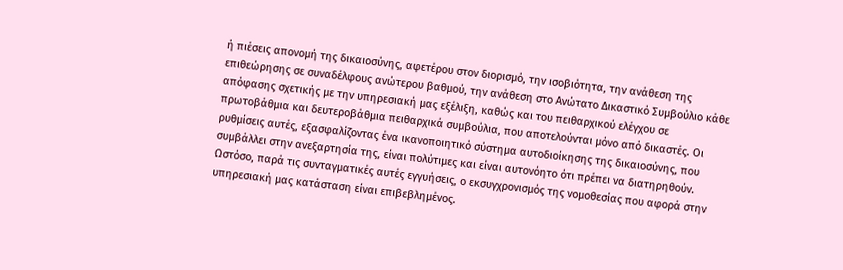ή πιέσεις απονομή της δικαιοσύνης, αφετέρου στον διορισμό, την ισοβιότητα, την ανάθεση της επιθεώρησης σε συναδέλφους ανώτερου βαθμού, την ανάθεση στο Ανώτατο Δικαστικό Συμβούλιο κάθε απόφασης σχετικής με την υπηρεσιακή μας εξέλιξη, καθώς και του πειθαρχικού ελέγχου σε πρωτοβάθμια και δευτεροβάθμια πειθαρχικά συμβούλια, που αποτελούνται μόνο από δικαστές. Οι ρυθμίσεις αυτές, εξασφαλίζοντας ένα ικανοποιητικό σύστημα αυτοδιοίκησης της δικαιοσύνης, που συμβάλλει στην ανεξαρτησία της, είναι πολύτιμες και είναι αυτονόητο ότι πρέπει να διατηρηθούν. Ωστόσο, παρά τις συνταγματικές αυτές εγγυήσεις, ο εκσυγχρονισμός της νομοθεσίας που αφορά στην υπηρεσιακή μας κατάσταση είναι επιβεβλημένος.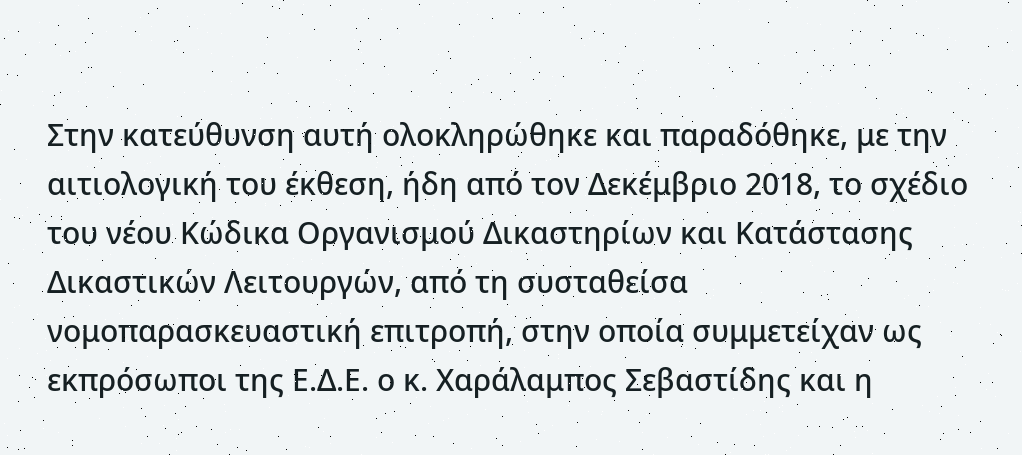Στην κατεύθυνση αυτή ολοκληρώθηκε και παραδόθηκε, με την αιτιολογική του έκθεση, ήδη από τον Δεκέμβριο 2018, το σχέδιο του νέου Κώδικα Οργανισμού Δικαστηρίων και Κατάστασης Δικαστικών Λειτουργών, από τη συσταθείσα νομοπαρασκευαστική επιτροπή, στην οποία συμμετείχαν ως εκπρόσωποι της Ε.Δ.Ε. ο κ. Χαράλαμπος Σεβαστίδης και η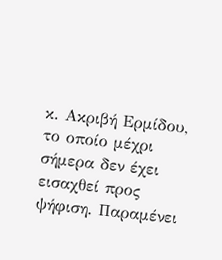κ. Ακριβή Ερμίδου, το οποίο μέχρι σήμερα δεν έχει εισαχθεί προς ψήφιση. Παραμένει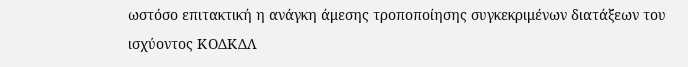ωστόσο επιτακτική η ανάγκη άμεσης τροποποίησης συγκεκριμένων διατάξεων του ισχύοντος ΚΟΔΚΔΛ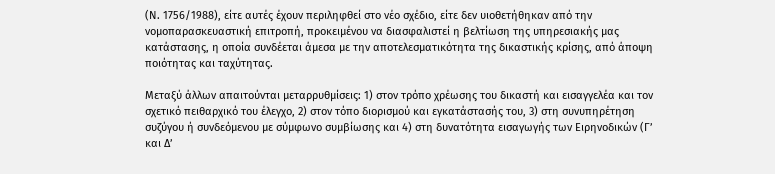(Ν. 1756/1988), είτε αυτές έχουν περιληφθεί στο νέο σχέδιο, είτε δεν υιοθετήθηκαν από την νομοπαρασκευαστική επιτροπή, προκειμένου να διασφαλιστεί η βελτίωση της υπηρεσιακής μας κατάστασης, η οποία συνδέεται άμεσα με την αποτελεσματικότητα της δικαστικής κρίσης, από άποψη ποιότητας και ταχύτητας.

Μεταξύ άλλων απαιτούνται μεταρρυθμίσεις: 1) στον τρόπο χρέωσης του δικαστή και εισαγγελέα και τον σχετικό πειθαρχικό του έλεγχο, 2) στον τόπο διορισμού και εγκατάστασής του, 3) στη συνυπηρέτηση συζύγου ή συνδεόμενου με σύμφωνο συμβίωσης και 4) στη δυνατότητα εισαγωγής των Ειρηνοδικών (Γ’ και Δ’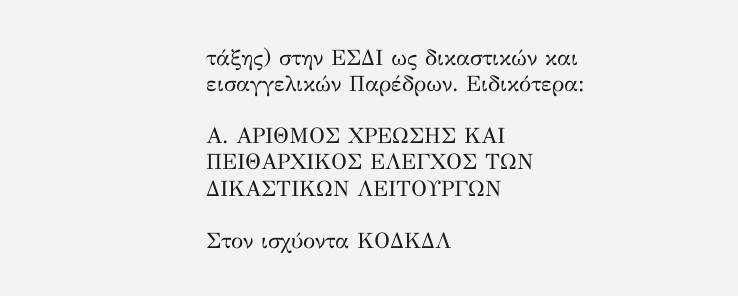τάξης) στην ΕΣΔΙ ως δικαστικών και εισαγγελικών Παρέδρων. Ειδικότερα:

Α. ΑΡΙΘΜΟΣ ΧΡΕΩΣΗΣ ΚΑΙ ΠΕΙΘΑΡΧΙΚΟΣ ΕΛΕΓΧΟΣ ΤΩΝ ΔΙΚΑΣΤΙΚΩΝ ΛΕΙΤΟΥΡΓΩΝ

Στον ισχύοντα ΚΟΔΚΔΛ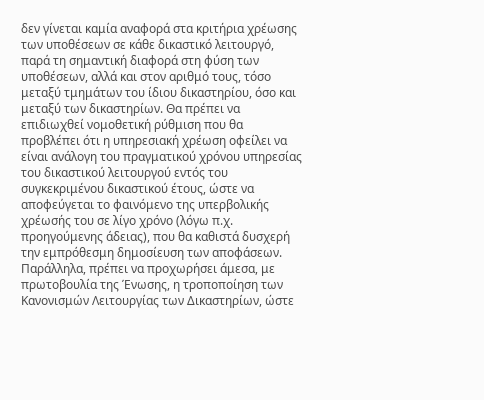δεν γίνεται καμία αναφορά στα κριτήρια χρέωσης των υποθέσεων σε κάθε δικαστικό λειτουργό, παρά τη σημαντική διαφορά στη φύση των υποθέσεων, αλλά και στον αριθμό τους, τόσο μεταξύ τμημάτων του ίδιου δικαστηρίου, όσο και μεταξύ των δικαστηρίων. Θα πρέπει να επιδιωχθεί νομοθετική ρύθμιση που θα προβλέπει ότι η υπηρεσιακή χρέωση οφείλει να είναι ανάλογη του πραγματικού χρόνου υπηρεσίας του δικαστικού λειτουργού εντός του συγκεκριμένου δικαστικού έτους, ώστε να αποφεύγεται το φαινόμενο της υπερβολικής χρέωσής του σε λίγο χρόνο (λόγω π.χ. προηγούμενης άδειας), που θα καθιστά δυσχερή την εμπρόθεσμη δημοσίευση των αποφάσεων. Παράλληλα, πρέπει να προχωρήσει άμεσα, με πρωτοβουλία της Ένωσης, η τροποποίηση των Κανονισμών Λειτουργίας των Δικαστηρίων, ώστε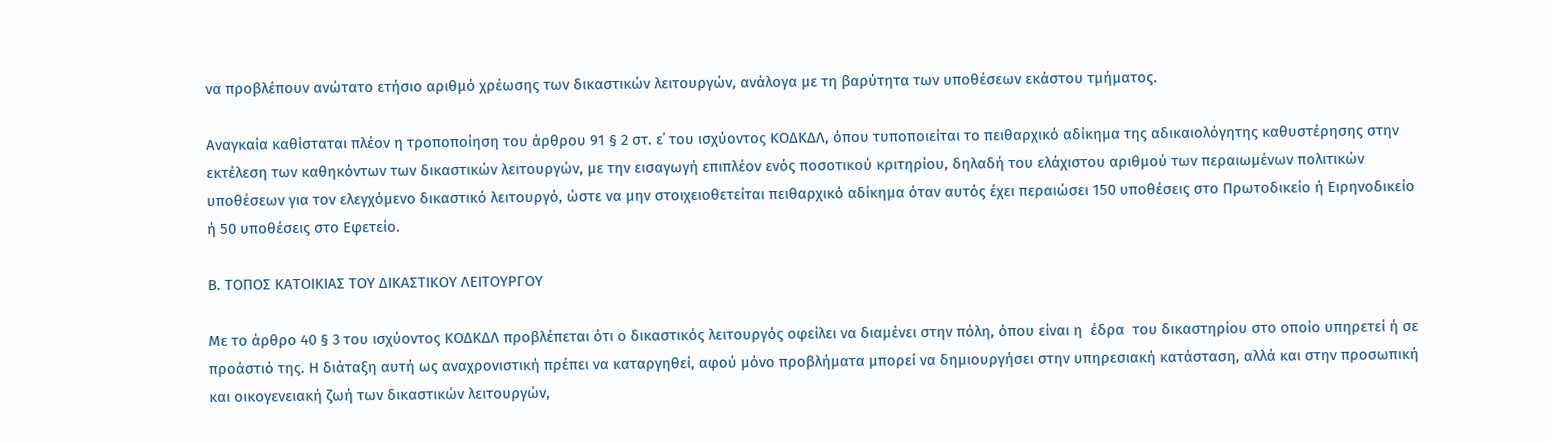να προβλέπουν ανώτατο ετήσιο αριθμό χρέωσης των δικαστικών λειτουργών, ανάλογα με τη βαρύτητα των υποθέσεων εκάστου τμήματος.

Αναγκαία καθίσταται πλέον η τροποποίηση του άρθρου 91 § 2 στ. ε΄ του ισχύοντος ΚΟΔΚΔΛ, όπου τυποποιείται το πειθαρχικό αδίκημα της αδικαιολόγητης καθυστέρησης στην εκτέλεση των καθηκόντων των δικαστικών λειτουργών, με την εισαγωγή επιπλέον ενός ποσοτικού κριτηρίου, δηλαδή του ελάχιστου αριθμού των περαιωμένων πολιτικών υποθέσεων για τον ελεγχόμενο δικαστικό λειτουργό, ώστε να μην στοιχειοθετείται πειθαρχικό αδίκημα όταν αυτός έχει περαιώσει 150 υποθέσεις στο Πρωτοδικείο ή Ειρηνοδικείο ή 50 υποθέσεις στο Εφετείο.

Β. ΤΟΠΟΣ ΚΑΤΟΙΚΙΑΣ ΤΟΥ ΔΙΚΑΣΤΙΚΟΥ ΛΕΙΤΟΥΡΓΟΥ

Με το άρθρο 40 § 3 του ισχύοντος ΚΟΔΚΔΛ προβλέπεται ότι ο δικαστικός λειτουργός οφείλει να διαμένει στην πόλη, όπου είναι η  έδρα  του δικαστηρίου στο οποίο υπηρετεί ή σε προάστιό της. Η διάταξη αυτή ως αναχρονιστική πρέπει να καταργηθεί, αφού μόνο προβλήματα μπορεί να δημιουργήσει στην υπηρεσιακή κατάσταση, αλλά και στην προσωπική και οικογενειακή ζωή των δικαστικών λειτουργών,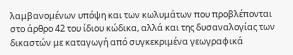λαμβανομένων υπόψη και των κωλυμάτων που προβλέπονται στο άρθρο 42 του ίδιου κώδικα, αλλά και της δυσαναλογίας των δικαστών με καταγωγή από συγκεκριμένα γεωγραφικά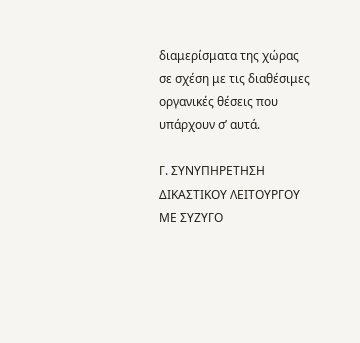διαμερίσματα της χώρας σε σχέση με τις διαθέσιμες οργανικές θέσεις που υπάρχουν σ’ αυτά.

Γ. ΣΥΝΥΠΗΡΕΤΗΣΗ ΔΙΚΑΣΤΙΚΟΥ ΛΕΙΤΟΥΡΓΟΥ ΜΕ ΣΥΖΥΓΟ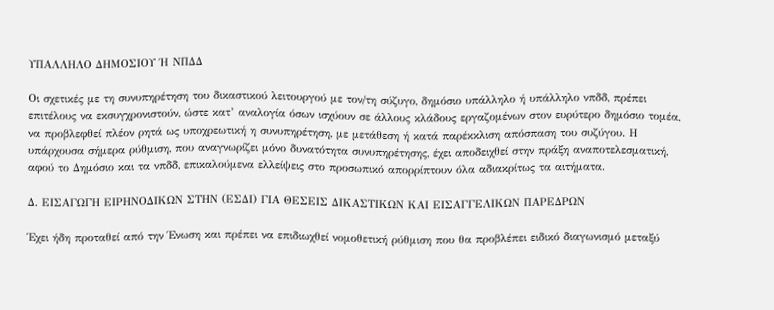ΥΠΑΛΛΗΛΟ ΔΗΜΟΣΙΟΥ Ή ΝΠΔΔ

Οι σχετικές με τη συνυπηρέτηση του δικαστικού λειτουργού με τον/τη σύζυγο, δημόσιο υπάλληλο ή υπάλληλο νπδδ, πρέπει επιτέλους να εκσυγχρονιστούν, ώστε κατ’ αναλογία όσων ισχύουν σε άλλους κλάδους εργαζομένων στον ευρύτερο δημόσιο τομέα, να προβλεφθεί πλέον ρητά ως υποχρεωτική η συνυπηρέτηση, με μετάθεση ή κατά παρέκκλιση απόσπαση του συζύγου. Η υπάρχουσα σήμερα ρύθμιση, που αναγνωρίζει μόνο δυνατότητα συνυπηρέτησης, έχει αποδειχθεί στην πράξη αναποτελεσματική, αφού το Δημόσιο και τα νπδδ, επικαλούμενα ελλείψεις στο προσωπικό απορρίπτουν όλα αδιακρίτως τα αιτήματα.

Δ. ΕΙΣΑΓΩΓΗ ΕΙΡΗΝΟΔΙΚΩΝ ΣΤΗΝ (ΕΣΔΙ) ΓΙΑ ΘΕΣΕΙΣ ΔΙΚΑΣΤΙΚΩΝ ΚΑΙ ΕΙΣΑΓΓΕΛΙΚΩΝ ΠΑΡΕΔΡΩΝ

Έχει ήδη προταθεί από την Ένωση και πρέπει να επιδιωχθεί νομοθετική ρύθμιση που θα προβλέπει ειδικό διαγωνισμό μεταξύ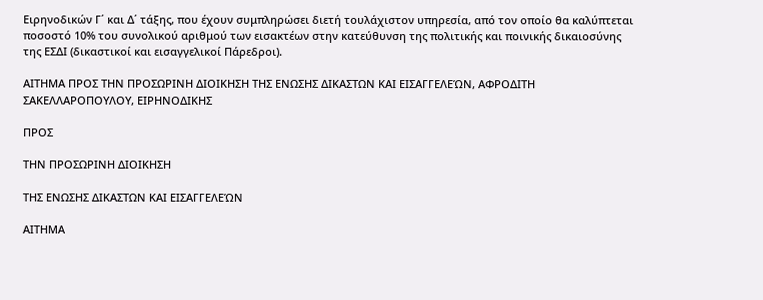Ειρηνοδικών Γ΄ και Δ΄ τάξης, που έχουν συμπληρώσει διετή τουλάχιστον υπηρεσία, από τον οποίο θα καλύπτεται ποσοστό 10% του συνολικού αριθμού των εισακτέων στην κατεύθυνση της πολιτικής και ποινικής δικαιοσύνης της ΕΣΔΙ (δικαστικοί και εισαγγελικοί Πάρεδροι).

ΑΙΤΗΜΑ ΠΡΟΣ ΤΗΝ ΠΡΟΣΩΡΙΝΗ ΔΙΟΙΚΗΣΗ ΤΗΣ ΕΝΩΣΗΣ ΔΙΚΑΣΤΩΝ ΚΑΙ ΕΙΣΑΓΓΕΛΕΏΝ, ΑΦΡΟΔΙΤΗ ΣΑΚΕΛΛΑΡΟΠΟΥΛΟΥ, ΕΙΡΗΝΟΔΙΚΗΣ

ΠΡΟΣ

ΤΗΝ ΠΡΟΣΩΡΙΝΗ ΔΙΟΙΚΗΣΗ

ΤΗΣ ΕΝΩΣΗΣ ΔΙΚΑΣΤΩΝ ΚΑΙ ΕΙΣΑΓΓΕΛΕΏΝ

ΑΙΤΗΜΑ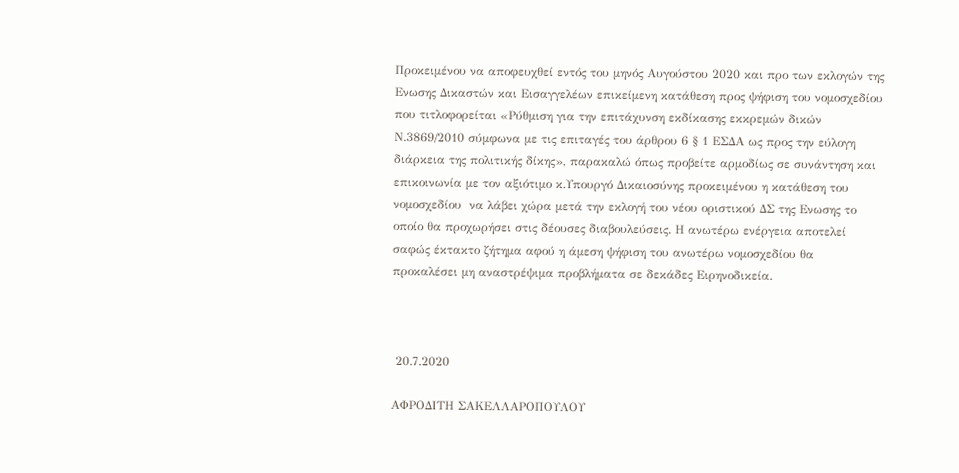Προκειμένου να αποφευχθεί εντός του μηνός Αυγούστου 2020 και προ των εκλογών της Ενωσης Δικαστών και Εισαγγελέων επικείμενη κατάθεση προς ψήφιση του νομοσχεδίου που τιτλοφορείται «Ρύθμιση για την επιτάχυνση εκδίκασης εκκρεμών δικών Ν.3869/2010 σύμφωνα με τις επιταγές του άρθρου 6 § 1 ΕΣΔΑ ως προς την εύλογη διάρκεια της πολιτικής δίκης», παρακαλώ όπως προβείτε αρμοδίως σε συνάντηση και επικοινωνία με τον αξιότιμο κ.Υπουργό Δικαιοσύνης προκειμένου η κατάθεση του νομοσχεδίου  να λάβει χώρα μετά την εκλογή του νέου οριστικού ΔΣ της Ενωσης το  οποίο θα προχωρήσει στις δέουσες διαβουλεύσεις. Η ανωτέρω ενέργεια αποτελεί σαφώς έκτακτο ζήτημα αφού η άμεση ψήφιση του ανωτέρω νομοσχεδίου θα προκαλέσει μη αναστρέψιμα προβλήματα σε δεκάδες Ειρηνοδικεία.



 20.7.2020

ΑΦΡΟΔΙΤΗ ΣΑΚΕΛΛΑΡΟΠΟΥΛΟΥ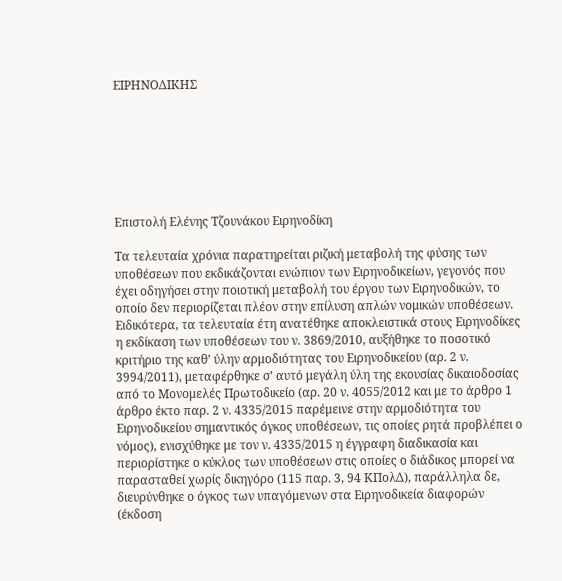ΕΙΡΗΝΟΔΙΚΗΣ







Επιστολή Ελένης Τζουνάκου Ειρηνοδίκη

Τα τελευταία χρόνια παρατηρείται ριζική μεταβολή της φύσης των υποθέσεων που εκδικάζονται ενώπιον των Ειρηνοδικείων, γεγονός που έχει οδηγήσει στην ποιοτική μεταβολή του έργου των Ειρηνοδικών, το οποίο δεν περιορίζεται πλέον στην επίλυση απλών νομικών υποθέσεων. Ειδικότερα, τα τελευταία έτη ανατέθηκε αποκλειστικά στους Ειρηνοδίκες η εκδίκαση των υποθέσεων του ν. 3869/2010, αυξήθηκε το ποσοτικό κριτήριο της καθ’ ύλην αρμοδιότητας του Ειρηνοδικείου (αρ. 2 ν. 3994/2011), μεταφέρθηκε σ’ αυτό μεγάλη ύλη της εκουσίας δικαιοδοσίας από το Μονομελές Πρωτοδικείο (αρ. 20 ν. 4055/2012 και με το άρθρο 1 άρθρο έκτο παρ. 2 ν. 4335/2015 παρέμεινε στην αρμοδιότητα του Ειρηνοδικείου σημαντικός όγκος υποθέσεων, τις οποίες ρητά προβλέπει ο νόμος), ενισχύθηκε με τον ν. 4335/2015 η έγγραφη διαδικασία και περιορίστηκε ο κύκλος των υποθέσεων στις οποίες ο διάδικος μπορεί να παρασταθεί χωρίς δικηγόρο (115 παρ. 3, 94 ΚΠολΔ), παράλληλα δε, διευρύνθηκε ο όγκος των υπαγόμενων στα Ειρηνοδικεία διαφορών (έκδοση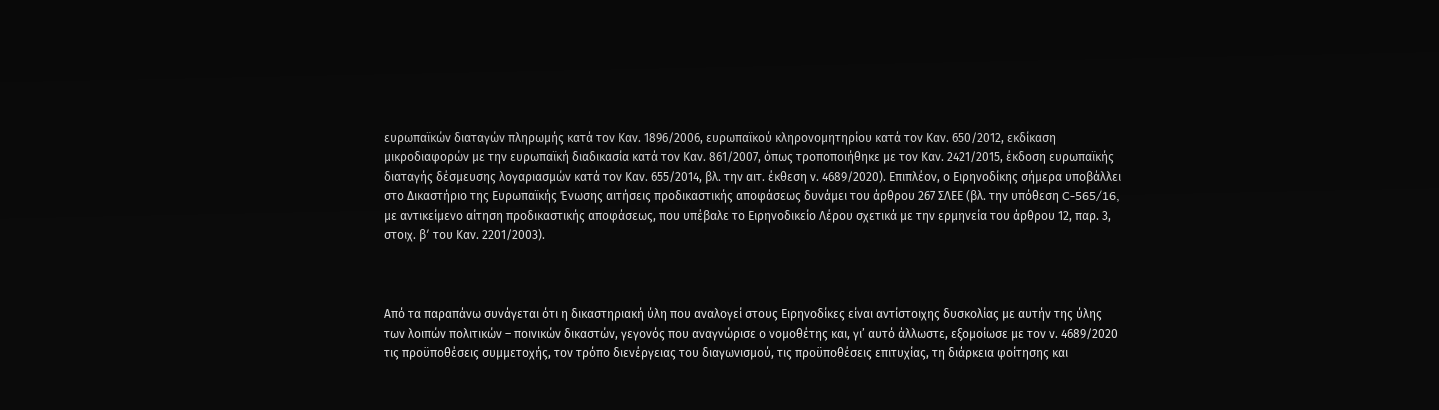ευρωπαϊκών διαταγών πληρωμής κατά τον Καν. 1896/2006, ευρωπαϊκού κληρονομητηρίου κατά τον Καν. 650/2012, εκδίκαση μικροδιαφορών με την ευρωπαϊκή διαδικασία κατά τον Καν. 861/2007, όπως τροποποιήθηκε με τον Καν. 2421/2015, έκδοση ευρωπαϊκής διαταγής δέσμευσης λογαριασμών κατά τον Καν. 655/2014, βλ. την αιτ. έκθεση ν. 4689/2020). Επιπλέον, ο Ειρηνοδίκης σήμερα υποβάλλει στο Δικαστήριο της Ευρωπαϊκής Ένωσης αιτήσεις προδικαστικής αποφάσεως δυνάμει του άρθρου 267 ΣΛΕΕ (βλ. την υπόθεση C‑565/16, με αντικείμενο αίτηση προδικαστικής αποφάσεως, που υπέβαλε το Ειρηνοδικείο Λέρου σχετικά με την ερμηνεία του άρθρου 12, παρ. 3, στοιχ. βʹ του Καν. 2201/2003).



Από τα παραπάνω συνάγεται ότι η δικαστηριακή ύλη που αναλογεί στους Ειρηνοδίκες είναι αντίστοιχης δυσκολίας με αυτήν της ύλης των λοιπών πολιτικών – ποινικών δικαστών, γεγονός που αναγνώρισε ο νομοθέτης και, γι’ αυτό άλλωστε, εξομοίωσε με τον ν. 4689/2020 τις προϋποθέσεις συμμετοχής, τον τρόπο διενέργειας του διαγωνισμού, τις προϋποθέσεις επιτυχίας, τη διάρκεια φοίτησης και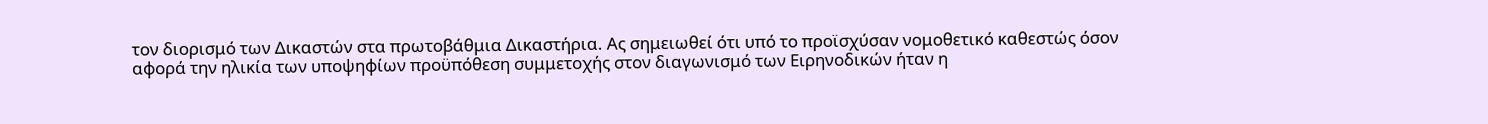τον διορισμό των Δικαστών στα πρωτοβάθμια Δικαστήρια. Ας σημειωθεί ότι υπό το προϊσχύσαν νομοθετικό καθεστώς όσον αφορά την ηλικία των υποψηφίων προϋπόθεση συμμετοχής στον διαγωνισμό των Ειρηνοδικών ήταν η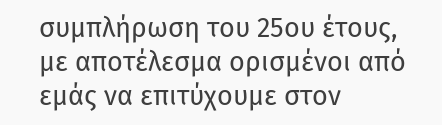συμπλήρωση του 25ου έτους, με αποτέλεσμα ορισμένοι από εμάς να επιτύχουμε στον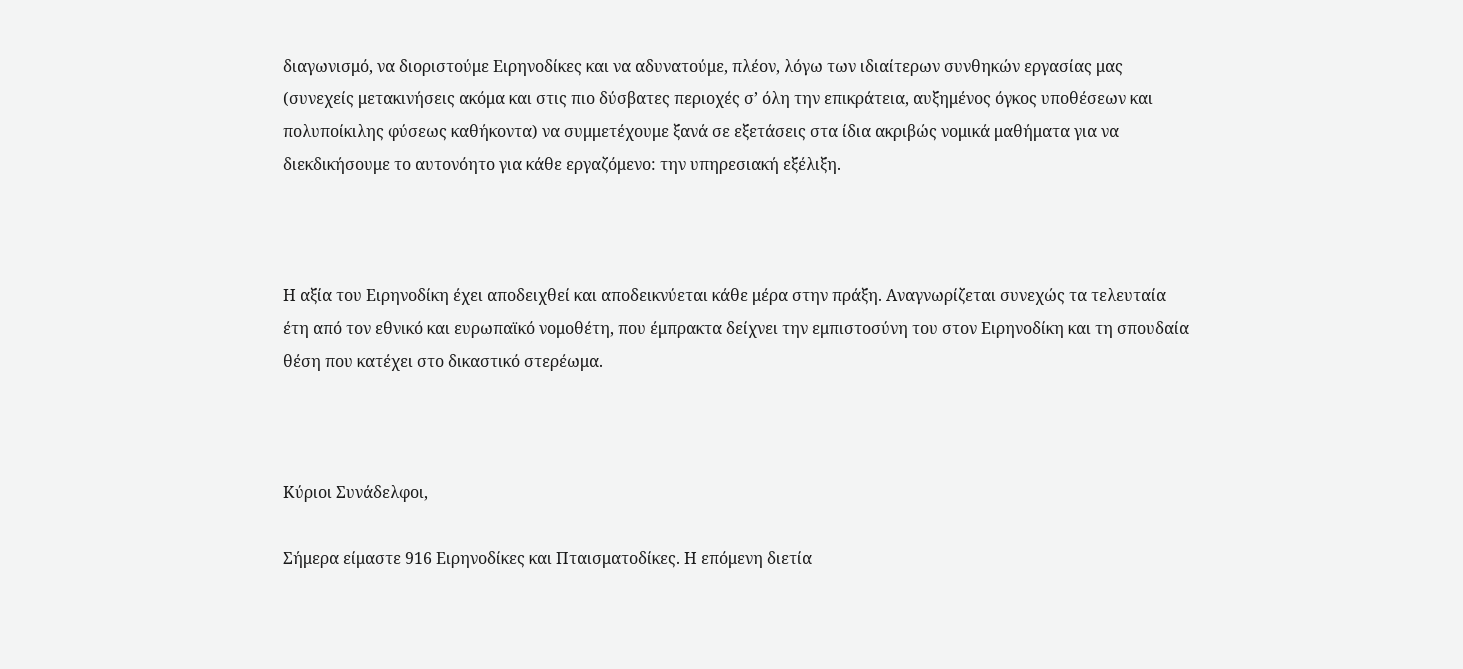διαγωνισμό, να διοριστούμε Ειρηνοδίκες και να αδυνατούμε, πλέον, λόγω των ιδιαίτερων συνθηκών εργασίας μας (συνεχείς μετακινήσεις ακόμα και στις πιο δύσβατες περιοχές σ’ όλη την επικράτεια, αυξημένος όγκος υποθέσεων και πολυποίκιλης φύσεως καθήκοντα) να συμμετέχουμε ξανά σε εξετάσεις στα ίδια ακριβώς νομικά μαθήματα για να διεκδικήσουμε το αυτονόητο για κάθε εργαζόμενο: την υπηρεσιακή εξέλιξη.



Η αξία του Ειρηνοδίκη έχει αποδειχθεί και αποδεικνύεται κάθε μέρα στην πράξη. Αναγνωρίζεται συνεχώς τα τελευταία έτη από τον εθνικό και ευρωπαϊκό νομοθέτη, που έμπρακτα δείχνει την εμπιστοσύνη του στον Ειρηνοδίκη και τη σπουδαία θέση που κατέχει στο δικαστικό στερέωμα.



Κύριοι Συνάδελφοι,

Σήμερα είμαστε 916 Ειρηνοδίκες και Πταισματοδίκες. Η επόμενη διετία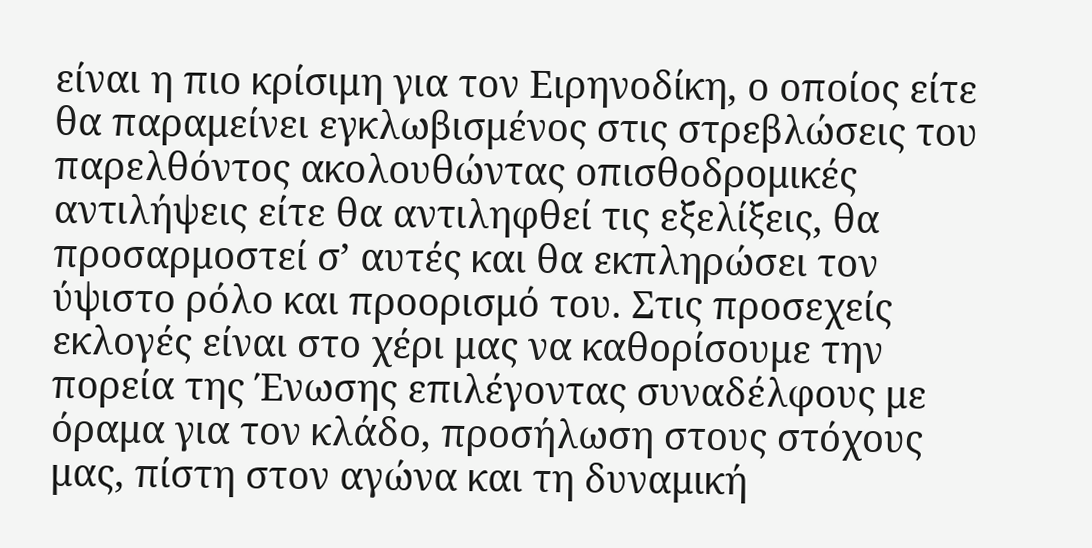είναι η πιο κρίσιμη για τον Ειρηνοδίκη, ο οποίος είτε θα παραμείνει εγκλωβισμένος στις στρεβλώσεις του παρελθόντος ακολουθώντας οπισθοδρομικές αντιλήψεις είτε θα αντιληφθεί τις εξελίξεις, θα προσαρμοστεί σ’ αυτές και θα εκπληρώσει τον ύψιστο ρόλο και προορισμό του. Στις προσεχείς εκλογές είναι στο χέρι μας να καθορίσουμε την πορεία της Ένωσης επιλέγοντας συναδέλφους με όραμα για τον κλάδο, προσήλωση στους στόχους μας, πίστη στον αγώνα και τη δυναμική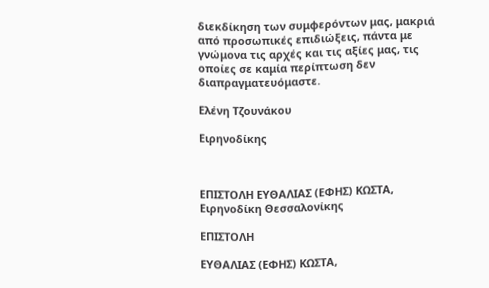διεκδίκηση των συμφερόντων μας, μακριά από προσωπικές επιδιώξεις, πάντα με γνώμονα τις αρχές και τις αξίες μας, τις οποίες σε καμία περίπτωση δεν διαπραγματευόμαστε.

Ελένη Τζουνάκου

Ειρηνοδίκης



ΕΠΙΣΤΟΛΗ ΕΥΘΑΛΙΑΣ (ΕΦΗΣ) ΚΩΣΤΑ, Ειρηνοδίκη Θεσσαλονίκης

ΕΠΙΣΤΟΛΗ

ΕΥΘΑΛΙΑΣ (ΕΦΗΣ) ΚΩΣΤΑ,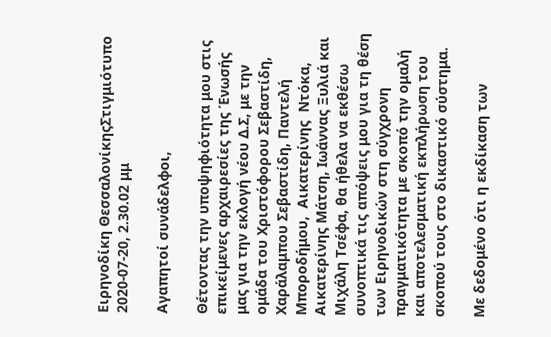Ειρηνοδίκη ΘεσσαλονίκηςΣτιγμιότυπο 2020-07-20, 2.30.02 μμ

Αγαπητοί συνάδελφοι,

Θέτοντας την υποψηφιότητα μου στις επικείμενες αρχαιρεσίες της Ένωσής μας για την εκλογή νέου Δ.Σ, με την ομάδα του Χριστόφορου Σεβαστίδη, Χαράλαμπου Σεβαστίδη, Παντελή Μποροδήμου,  Αικατερίνης  Ντόκα,  Αικατερίνης Μάτση, Ιωάννας Ξυλιά και Μιχάλη Τσέφα, θα ήθελα να εκθέσω συνοπτικά τις απόψεις μου για τη θέση των Ειρηνοδικών στη σύγχρονη πραγματικότητα με σκοπό την ομαλή και αποτελεσματική εκπλήρωση του σκοπού τους στο δικαστικό σύστημα.

Με δεδομένο ότι η εκδίκαση των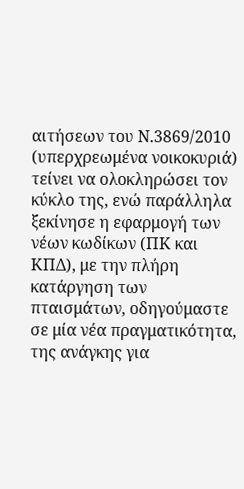αιτήσεων του Ν.3869/2010 (υπερχρεωμένα νοικοκυριά) τείνει να ολοκληρώσει τον κύκλο της, ενώ παράλληλα ξεκίνησε η εφαρμογή των νέων κωδίκων (ΠΚ και ΚΠΔ), με την πλήρη κατάργηση των πταισμάτων, οδηγούμαστε σε μία νέα πραγματικότητα, της ανάγκης για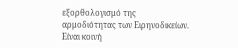εξορθολογισμό της αρμοδιότητας των Ειρηνοδικείων. Είναι κοινή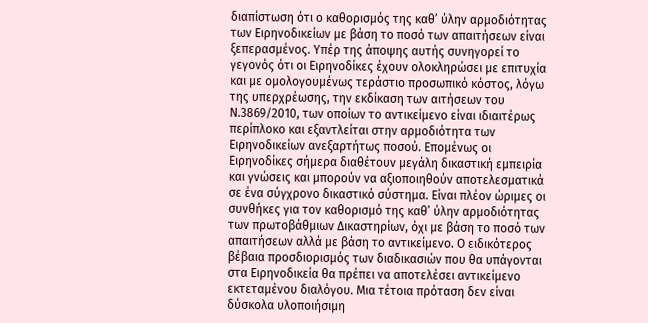διαπίστωση ότι ο καθορισμός της καθ’ ύλην αρμοδιότητας των Ειρηνοδικείων με βάση το ποσό των απαιτήσεων είναι ξεπερασμένος. Υπέρ της άποψης αυτής συνηγορεί το γεγονός ότι οι Ειρηνοδίκες έχουν ολοκληρώσει με επιτυχία και με ομολογουμένως τεράστιο προσωπικό κόστος, λόγω της υπερχρέωσης, την εκδίκαση των αιτήσεων του Ν.3869/2010, των οποίων το αντικείμενο είναι ιδιαιτέρως περίπλοκο και εξαντλείται στην αρμοδιότητα των Ειρηνοδικείων ανεξαρτήτως ποσού. Επομένως οι Ειρηνοδίκες σήμερα διαθέτουν μεγάλη δικαστική εμπειρία και γνώσεις και μπορούν να αξιοποιηθούν αποτελεσματικά σε ένα σύγχρονο δικαστικό σύστημα. Είναι πλέον ώριμες οι συνθήκες για τον καθορισμό της καθ’ ύλην αρμοδιότητας των πρωτοβάθμιων Δικαστηρίων, όχι με βάση το ποσό των απαιτήσεων αλλά με βάση το αντικείμενο. Ο ειδικότερος βέβαια προσδιορισμός των διαδικασιών που θα υπάγονται στα Ειρηνοδικεία θα πρέπει να αποτελέσει αντικείμενο εκτεταμένου διαλόγου. Μια τέτοια πρόταση δεν είναι δύσκολα υλοποιήσιμη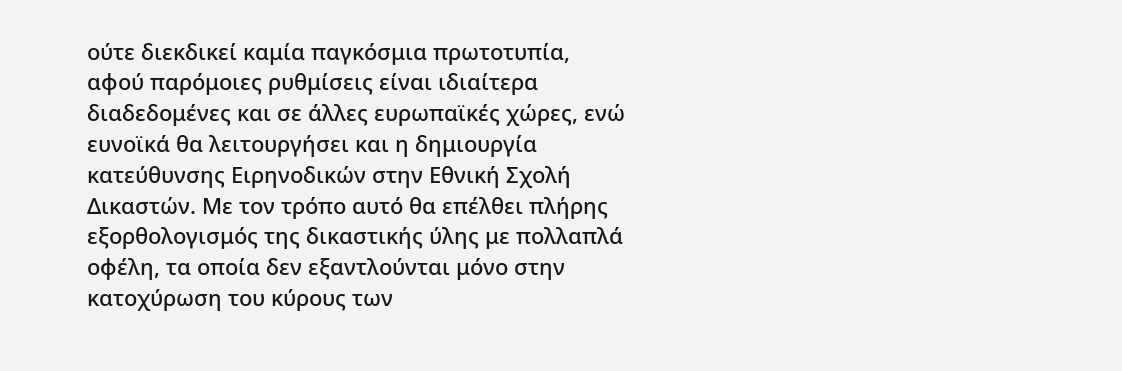ούτε διεκδικεί καμία παγκόσμια πρωτοτυπία, αφού παρόμοιες ρυθμίσεις είναι ιδιαίτερα διαδεδομένες και σε άλλες ευρωπαϊκές χώρες, ενώ ευνοϊκά θα λειτουργήσει και η δημιουργία κατεύθυνσης Ειρηνοδικών στην Εθνική Σχολή Δικαστών. Με τον τρόπο αυτό θα επέλθει πλήρης εξορθολογισμός της δικαστικής ύλης με πολλαπλά οφέλη, τα οποία δεν εξαντλούνται μόνο στην κατοχύρωση του κύρους των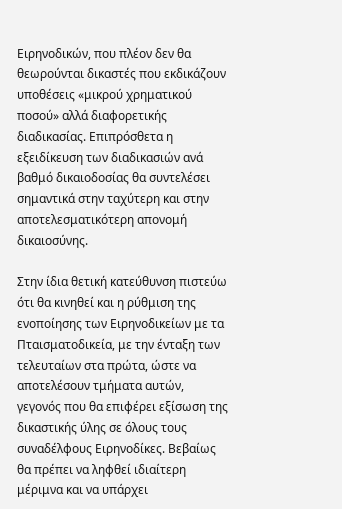Ειρηνοδικών, που πλέον δεν θα θεωρούνται δικαστές που εκδικάζουν υποθέσεις «μικρού χρηματικού ποσού» αλλά διαφορετικής διαδικασίας. Επιπρόσθετα η εξειδίκευση των διαδικασιών ανά βαθμό δικαιοδοσίας θα συντελέσει σημαντικά στην ταχύτερη και στην αποτελεσματικότερη απονομή δικαιοσύνης.

Στην ίδια θετική κατεύθυνση πιστεύω ότι θα κινηθεί και η ρύθμιση της ενοποίησης των Ειρηνοδικείων με τα Πταισματοδικεία, με την ένταξη των τελευταίων στα πρώτα, ώστε να αποτελέσουν τμήματα αυτών, γεγονός που θα επιφέρει εξίσωση της δικαστικής ύλης σε όλους τους συναδέλφους Ειρηνοδίκες. Βεβαίως θα πρέπει να ληφθεί ιδιαίτερη μέριμνα και να υπάρχει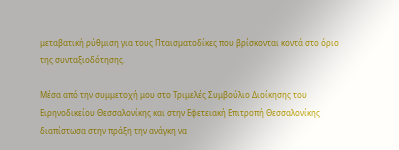μεταβατική ρύθμιση για τους Πταισματοδίκες που βρίσκονται κοντά στο όριο της συνταξιοδότησης.

Μέσα από την συμμετοχή μου στο Τριμελές Συμβούλιο Διοίκησης του Ειρηνοδικείου Θεσσαλονίκης και στην Εφετειακή Επιτροπή Θεσσαλονίκης διαπίστωσα στην πράξη την ανάγκη να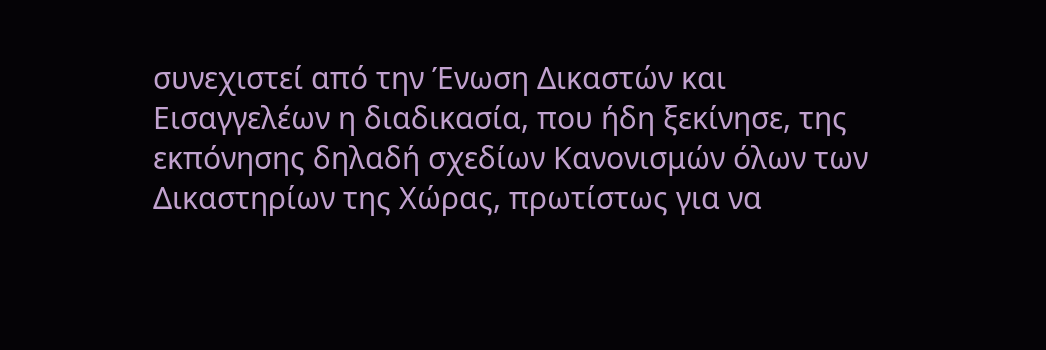συνεχιστεί από την Ένωση Δικαστών και Εισαγγελέων η διαδικασία, που ήδη ξεκίνησε, της εκπόνησης δηλαδή σχεδίων Κανονισμών όλων των Δικαστηρίων της Χώρας, πρωτίστως για να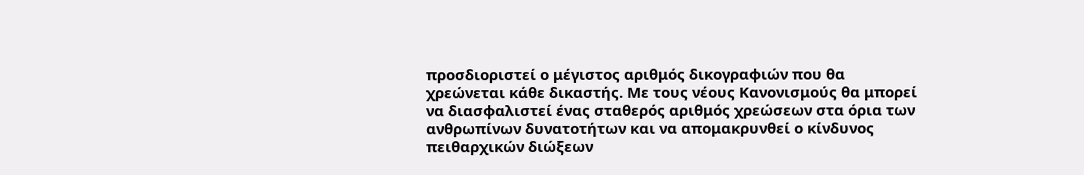προσδιοριστεί ο μέγιστος αριθμός δικογραφιών που θα χρεώνεται κάθε δικαστής. Με τους νέους Κανονισμούς θα μπορεί να διασφαλιστεί ένας σταθερός αριθμός χρεώσεων στα όρια των ανθρωπίνων δυνατοτήτων και να απομακρυνθεί ο κίνδυνος πειθαρχικών διώξεων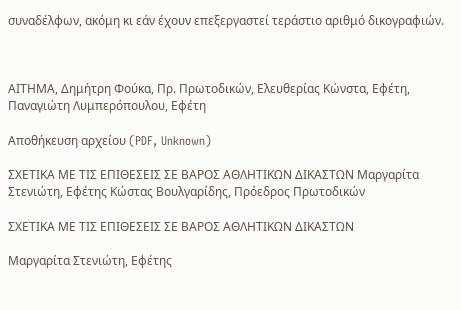συναδέλφων, ακόμη κι εάν έχουν επεξεργαστεί τεράστιο αριθμό δικογραφιών.



ΑΙΤΗΜΑ, Δημήτρη Φούκα, Πρ. Πρωτοδικών, Ελευθερίας Κώνστα, Εφέτη, Παναγιώτη Λυμπερόπουλου, Εφέτη

Αποθήκευση αρχείου (PDF, Unknown)

ΣΧΕΤΙΚΑ ΜΕ ΤΙΣ ΕΠΙΘΕΣΕΙΣ ΣΕ ΒΑΡΟΣ ΑΘΛΗΤΙΚΩΝ ΔΙΚΑΣΤΩΝ Μαργαρίτα Στενιώτη, Εφέτης Κώστας Βουλγαρίδης, Πρόεδρος Πρωτοδικών

ΣΧΕΤΙΚΑ ΜΕ ΤΙΣ ΕΠΙΘΕΣΕΙΣ ΣΕ ΒΑΡΟΣ ΑΘΛΗΤΙΚΩΝ ΔΙΚΑΣΤΩΝ

Μαργαρίτα Στενιώτη, Εφέτης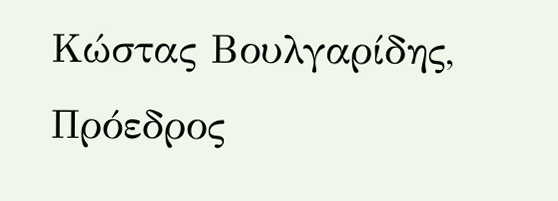Κώστας Βουλγαρίδης, Πρόεδρος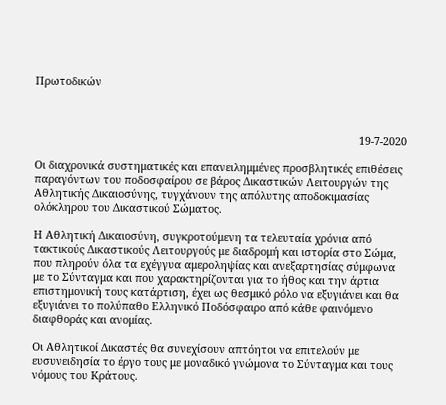Πρωτοδικών



                                                                                                            19-7-2020

Οι διαχρονικά συστηματικές και επανειλημμένες προσβλητικές επιθέσεις παραγόντων του ποδοσφαίρου σε βάρος Δικαστικών Λειτουργών της Αθλητικής Δικαιοσύνης, τυγχάνουν της απόλυτης αποδοκιμασίας ολόκληρου του Δικαστικού Σώματος.

Η Αθλητική Δικαιοσύνη, συγκροτούμενη τα τελευταία χρόνια από τακτικούς Δικαστικούς Λειτουργούς με διαδρομή και ιστορία στο Σώμα, που πληρούν όλα τα εχέγγυα αμεροληψίας και ανεξαρτησίας σύμφωνα με το Σύνταγμα και που χαρακτηρίζονται για το ήθος και την άρτια επιστημονική τους κατάρτιση, έχει ως θεσμικό ρόλο να εξυγιάνει και θα εξυγιάνει το πολύπαθο Ελληνικό Ποδόσφαιρο από κάθε φαινόμενο διαφθοράς και ανομίας.

Οι Αθλητικοί Δικαστές θα συνεχίσουν απτόητοι να επιτελούν με ευσυνειδησία το έργο τους με μοναδικό γνώμονα το Σύνταγμα και τους νόμους του Κράτους.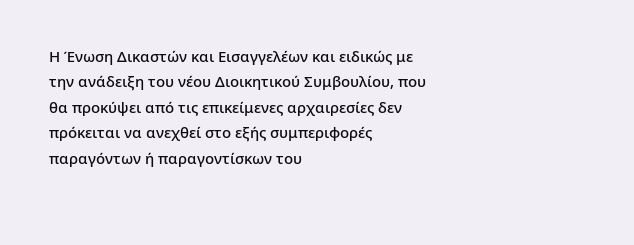Η Ένωση Δικαστών και Εισαγγελέων και ειδικώς με την ανάδειξη του νέου Διοικητικού Συμβουλίου, που θα προκύψει από τις επικείμενες αρχαιρεσίες δεν πρόκειται να ανεχθεί στο εξής συμπεριφορές παραγόντων ή παραγοντίσκων του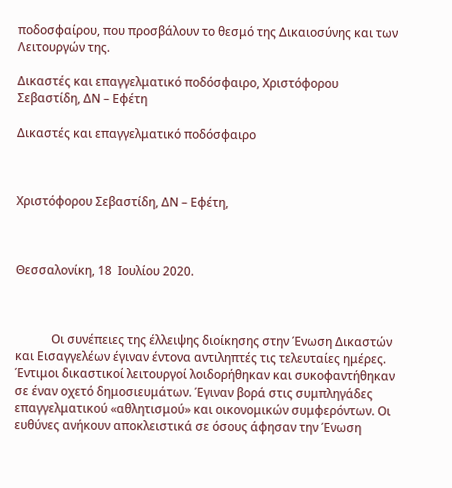ποδοσφαίρου, που προσβάλουν το θεσμό της Δικαιοσύνης και των Λειτουργών της.

Δικαστές και επαγγελματικό ποδόσφαιρο, Χριστόφορου Σεβαστίδη, ΔΝ – Εφέτη

Δικαστές και επαγγελματικό ποδόσφαιρο



Χριστόφορου Σεβαστίδη, ΔΝ – Εφέτη,



Θεσσαλονίκη, 18  Ιουλίου 2020.



            Οι συνέπειες της έλλειψης διοίκησης στην Ένωση Δικαστών και Εισαγγελέων έγιναν έντονα αντιληπτές τις τελευταίες ημέρες. Έντιμοι δικαστικοί λειτουργοί λοιδορήθηκαν και συκοφαντήθηκαν σε έναν οχετό δημοσιευμάτων. Έγιναν βορά στις συμπληγάδες επαγγελματικού «αθλητισμού» και οικονομικών συμφερόντων. Οι ευθύνες ανήκουν αποκλειστικά σε όσους άφησαν την Ένωση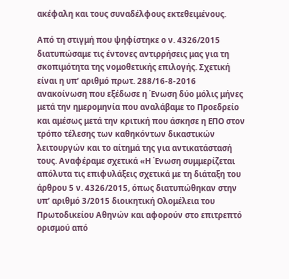ακέφαλη και τους συναδέλφους εκτεθειμένους.

Από τη στιγμή που ψηφίστηκε ο ν. 4326/2015 διατυπώσαμε τις έντονες αντιρρήσεις μας για τη σκοπιμότητα της νομοθετικής επιλογής. Σχετική είναι η υπ’ αριθμό πρωτ. 288/16-8-2016 ανακοίνωση που εξέδωσε η Ένωση δύο μόλις μήνες μετά την ημερομηνία που αναλάβαμε το Προεδρείο και αμέσως μετά την κριτική που άσκησε η ΕΠΟ στον τρόπο τέλεσης των καθηκόντων δικαστικών λειτουργών και το αίτημά της για αντικατάστασή τους. Αναφέραμε σχετικά «Η Ένωση συμμερίζεται απόλυτα τις επιφυλάξεις σχετικά με τη διάταξη του άρθρου 5 ν. 4326/2015, όπως διατυπώθηκαν στην υπ’ αριθμό 3/2015 διοικητική Ολομέλεια του Πρωτοδικείου Αθηνών και αφορούν στο επιτρεπτό ορισμού από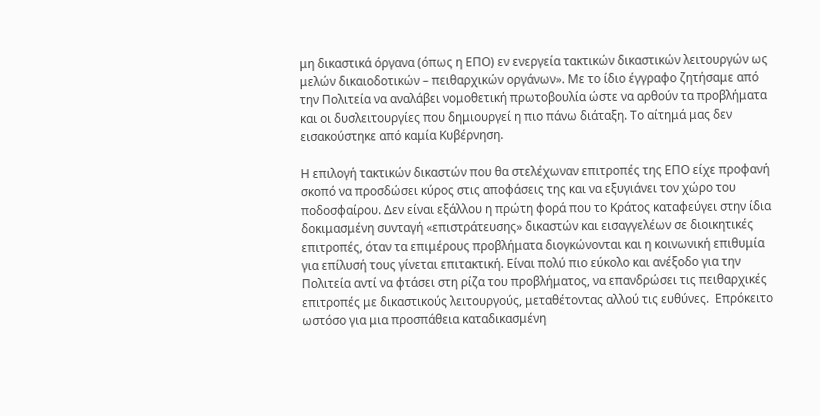μη δικαστικά όργανα (όπως η ΕΠΟ) εν ενεργεία τακτικών δικαστικών λειτουργών ως μελών δικαιοδοτικών – πειθαρχικών οργάνων». Με το ίδιο έγγραφο ζητήσαμε από την Πολιτεία να αναλάβει νομοθετική πρωτοβουλία ώστε να αρθούν τα προβλήματα και οι δυσλειτουργίες που δημιουργεί η πιο πάνω διάταξη. Το αίτημά μας δεν εισακούστηκε από καμία Κυβέρνηση.

Η επιλογή τακτικών δικαστών που θα στελέχωναν επιτροπές της ΕΠΟ είχε προφανή σκοπό να προσδώσει κύρος στις αποφάσεις της και να εξυγιάνει τον χώρο του ποδοσφαίρου. Δεν είναι εξάλλου η πρώτη φορά που το Κράτος καταφεύγει στην ίδια δοκιμασμένη συνταγή «επιστράτευσης» δικαστών και εισαγγελέων σε διοικητικές επιτροπές, όταν τα επιμέρους προβλήματα διογκώνονται και η κοινωνική επιθυμία για επίλυσή τους γίνεται επιτακτική. Είναι πολύ πιο εύκολο και ανέξοδο για την Πολιτεία αντί να φτάσει στη ρίζα του προβλήματος, να επανδρώσει τις πειθαρχικές επιτροπές με δικαστικούς λειτουργούς, μεταθέτοντας αλλού τις ευθύνες.  Επρόκειτο ωστόσο για μια προσπάθεια καταδικασμένη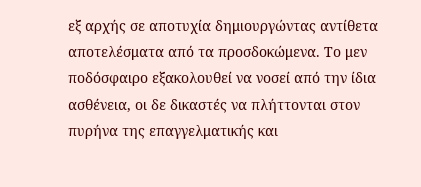εξ αρχής σε αποτυχία δημιουργώντας αντίθετα αποτελέσματα από τα προσδοκώμενα. Το μεν ποδόσφαιρο εξακολουθεί να νοσεί από την ίδια ασθένεια, οι δε δικαστές να πλήττονται στον πυρήνα της επαγγελματικής και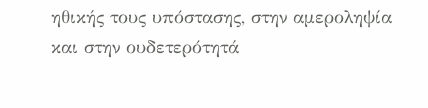ηθικής τους υπόστασης, στην αμεροληψία και στην ουδετερότητά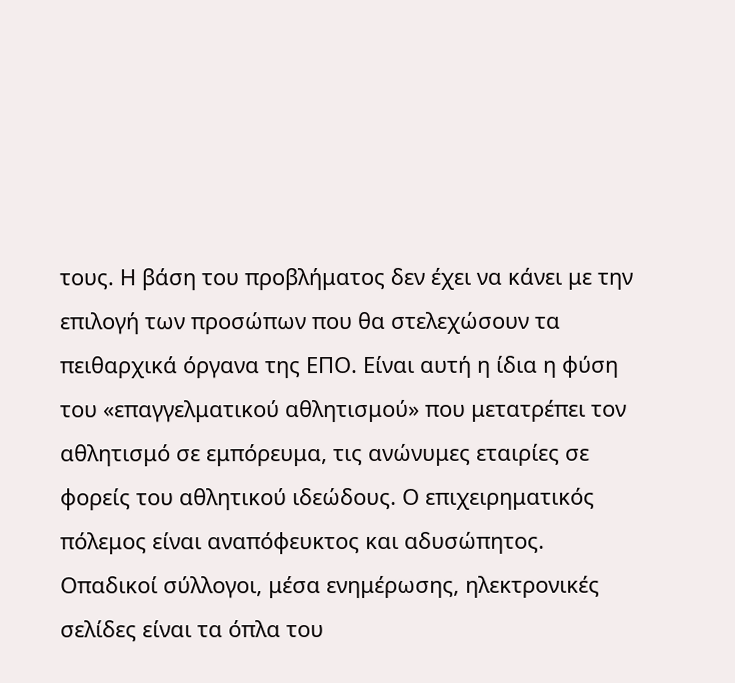τους. Η βάση του προβλήματος δεν έχει να κάνει με την επιλογή των προσώπων που θα στελεχώσουν τα πειθαρχικά όργανα της ΕΠΟ. Είναι αυτή η ίδια η φύση του «επαγγελματικού αθλητισμού» που μετατρέπει τον αθλητισμό σε εμπόρευμα, τις ανώνυμες εταιρίες σε φορείς του αθλητικού ιδεώδους. Ο επιχειρηματικός πόλεμος είναι αναπόφευκτος και αδυσώπητος. Οπαδικοί σύλλογοι, μέσα ενημέρωσης, ηλεκτρονικές σελίδες είναι τα όπλα του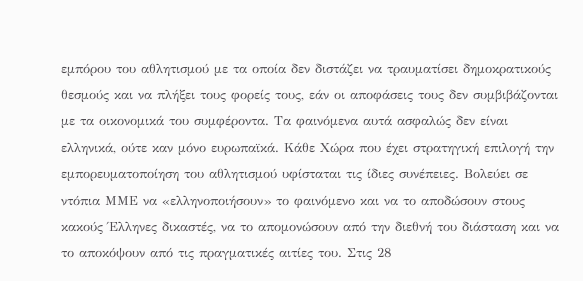εμπόρου του αθλητισμού με τα οποία δεν διστάζει να τραυματίσει δημοκρατικούς θεσμούς και να πλήξει τους φορείς τους, εάν οι αποφάσεις τους δεν συμβιβάζονται με τα οικονομικά του συμφέροντα. Τα φαινόμενα αυτά ασφαλώς δεν είναι ελληνικά, ούτε καν μόνο ευρωπαϊκά. Κάθε Χώρα που έχει στρατηγική επιλογή την εμπορευματοποίηση του αθλητισμού υφίσταται τις ίδιες συνέπειες. Βολεύει σε ντόπια ΜΜΕ να «ελληνοποιήσουν» το φαινόμενο και να το αποδώσουν στους κακούς Έλληνες δικαστές, να το απομονώσουν από την διεθνή του διάσταση και να το αποκόψουν από τις πραγματικές αιτίες του. Στις 28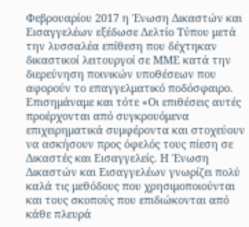Φεβρουαρίου 2017 η Ένωση Δικαστών και Εισαγγελέων εξέδωσε Δελτίο Τύπου μετά την λυσσαλέα επίθεση που δέχτηκαν δικαστικοί λειτουργοί σε ΜΜΕ κατά την διερεύνηση ποινικών υποθέσεων που αφορούν το επαγγελματικό ποδόσφαιρο. Επισημάναμε και τότε «Οι επιθέσεις αυτές προέρχονται από συγκρουόμενα επιχειρηματικά συμφέροντα και στοχεύουν να ασκήσουν προς όφελός τους πίεση σε Δικαστές και Εισαγγελείς. Η Ένωση Δικαστών και Εισαγγελέων γνωρίζει πολύ καλά τις μεθόδους που χρησιμοποιούνται και τους σκοπούς που επιδιώκονται από κάθε πλευρά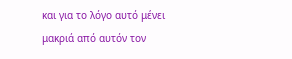και για το λόγο αυτό μένει μακριά από αυτόν τον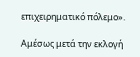επιχειρηματικό πόλεμο».

Αμέσως μετά την εκλογή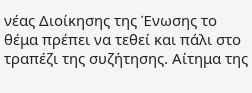νέας Διοίκησης της Ένωσης το θέμα πρέπει να τεθεί και πάλι στο τραπέζι της συζήτησης. Αίτημα της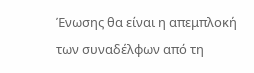Ένωσης θα είναι η απεμπλοκή των συναδέλφων από τη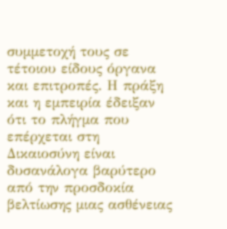συμμετοχή τους σε τέτοιου είδους όργανα και επιτροπές. Η πράξη και η εμπειρία έδειξαν ότι το πλήγμα που επέρχεται στη Δικαιοσύνη είναι δυσανάλογα βαρύτερο από την προσδοκία βελτίωσης μιας ασθένειας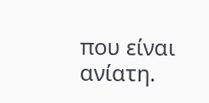που είναι ανίατη.